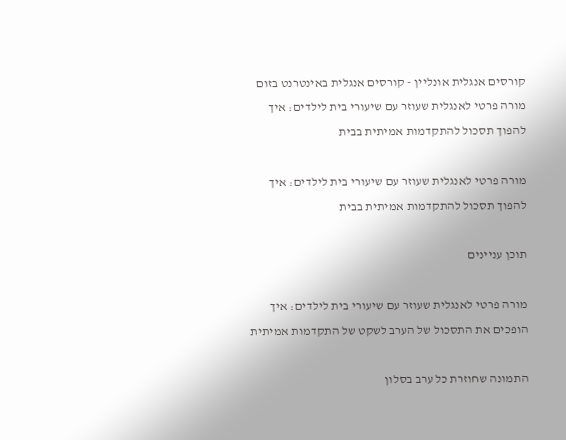קורסים אנגלית אונליין - קורסים אנגלית באינטרנט בזום
מורה פרטי לאנגלית שעוזר עם שיעורי בית לילדים: איך להפוך תסכול להתקדמות אמיתית בבית

מורה פרטי לאנגלית שעוזר עם שיעורי בית לילדים: איך להפוך תסכול להתקדמות אמיתית בבית

תוכן עניינים

מורה פרטי לאנגלית שעוזר עם שיעורי בית לילדים: איך הופכים את התסכול של הערב לשקט של התקדמות אמיתית

התמונה שחוזרת כל ערב בסלון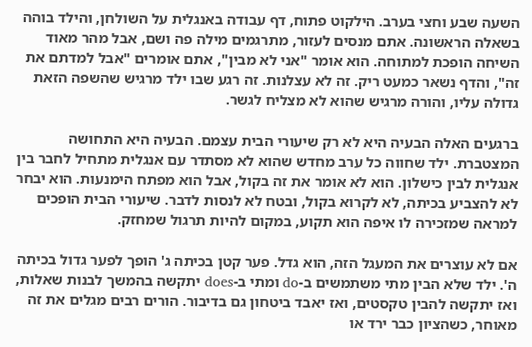השעה שבע וחצי בערב. הילקוט פתוח, דף עבודה באנגלית על השולחן, והילד בוהה בשאלה הראשונה. אתם מנסים לעזור, מתרגמים מילה פה ושם, אבל מהר מאוד השיחה הופכת למתוחה. הוא אומר "אני לא מבין", אתם אומרים "אבל למדתם את זה", והדף נשאר כמעט ריק. זה לא עצלנות. זה רגע שבו ילד מרגיש שהשפה הזאת גדולה עליו, והורה מרגיש שהוא לא מצליח לגשר.

ברגעים האלה הבעיה היא לא רק שיעורי הבית עצמם. הבעיה היא התחושה המצטברת. ילד שחווה כל ערב מחדש שהוא לא מסתדר עם אנגלית מתחיל לחבר בין אנגלית לבין כישלון. הוא לא אומר את זה בקול, אבל הוא מפתח הימנעות. הוא יבחר לא להצביע בכיתה, לא לקרוא בקול, ובטח לא לנסות לדבר. שיעורי הבית הופכים למראה שמזכירה לו איפה הוא תקוע, במקום להיות תרגול שמחזק.

אם לא עוצרים את המעגל הזה, הוא גדל. פער קטן בכיתה ג' הופך לפער גדול בכיתה ה'. ילד שלא הבין מתי משתמשים ב-do ומתי ב-does יתקשה בהמשך לבנות שאלות, ואז יתקשה להבין טקסטים, ואז יאבד ביטחון גם בדיבור. הורים רבים מגלים את זה מאוחר, כשהציון כבר ירד או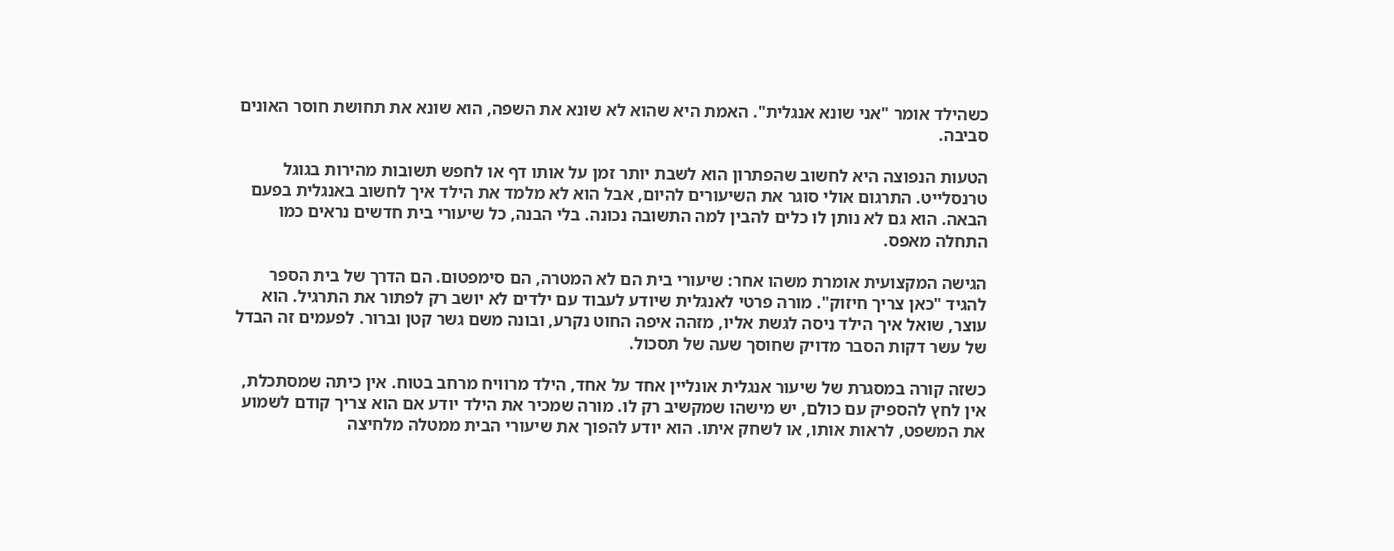כשהילד אומר "אני שונא אנגלית". האמת היא שהוא לא שונא את השפה, הוא שונא את תחושת חוסר האונים סביבה.

הטעות הנפוצה היא לחשוב שהפתרון הוא לשבת יותר זמן על אותו דף או לחפש תשובות מהירות בגוגל טרנסלייט. התרגום אולי סוגר את השיעורים להיום, אבל הוא לא מלמד את הילד איך לחשוב באנגלית בפעם הבאה. הוא גם לא נותן לו כלים להבין למה התשובה נכונה. בלי הבנה, כל שיעורי בית חדשים נראים כמו התחלה מאפס.

הגישה המקצועית אומרת משהו אחר: שיעורי בית הם לא המטרה, הם סימפטום. הם הדרך של בית הספר להגיד "כאן צריך חיזוק". מורה פרטי לאנגלית שיודע לעבוד עם ילדים לא יושב רק לפתור את התרגיל. הוא עוצר, שואל איך הילד ניסה לגשת אליו, מזהה איפה החוט נקרע, ובונה משם גשר קטן וברור. לפעמים זה הבדל של עשר דקות הסבר מדויק שחוסך שעה של תסכול.

כשזה קורה במסגרת של שיעור אנגלית אונליין אחד על אחד, הילד מרוויח מרחב בטוח. אין כיתה שמסתכלת, אין לחץ להספיק עם כולם, יש מישהו שמקשיב רק לו. מורה שמכיר את הילד יודע אם הוא צריך קודם לשמוע את המשפט, לראות אותו, או לשחק איתו. הוא יודע להפוך את שיעורי הבית ממטלה מלחיצה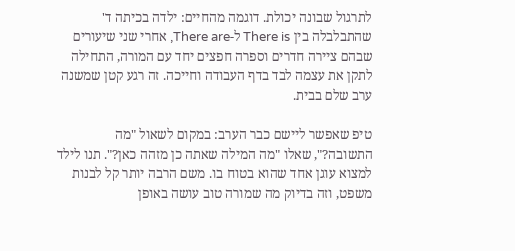לתרגול שבונה יכולת. דוגמה מהחיים: ילדה בכיתה ד' שהתבלבלה בין There is ל-There are, אחרי שני שיעורים שבהם ציירה חדרים וספרה חפצים יחד עם המורה, התחילה לתקן את עצמה לבד בדף העבודה וחייכה. זה רגע קטן שמשנה ערב שלם בבית.

טיפ שאפשר ליישם כבר הערב: במקום לשאול "מה התשובה?", שאלו "מה המילה שאתה כן מזהה כאן?". תנו לילד למצוא עוגן אחד שהוא בטוח בו. משם הרבה יותר קל לבנות משפט, וזה בדיוק מה שמורה טוב עושה באופן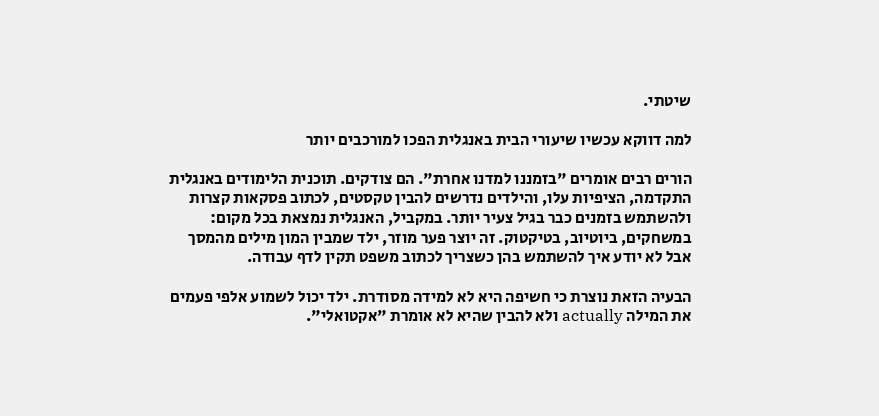שיטתי.

למה דווקא עכשיו שיעורי הבית באנגלית הפכו למורכבים יותר

הורים רבים אומרים "בזמננו למדנו אחרת". הם צודקים. תוכנית הלימודים באנגלית התקדמה, הציפיות עלו, והילדים נדרשים להבין טקסטים, לכתוב פסקאות קצרות ולהשתמש בזמנים כבר בגיל צעיר יותר. במקביל, האנגלית נמצאת בכל מקום: במשחקים, ביוטיוב, בטיקטוק. זה יוצר פער מוזר, ילד שמבין המון מילים מהמסך אבל לא יודע איך להשתמש בהן כשצריך לכתוב משפט תקין לדף עבודה.

הבעיה הזאת נוצרת כי חשיפה היא לא למידה מסודרת. ילד יכול לשמוע אלפי פעמים את המילה actually ולא להבין שהיא לא אומרת "אקטואלי".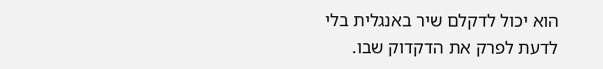הוא יכול לדקלם שיר באנגלית בלי לדעת לפרק את הדקדוק שבו.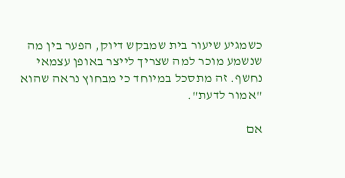כשמגיע שיעור בית שמבקש דיוק, הפער בין מה שנשמע מוכר למה שצריך לייצר באופן עצמאי נחשף. זה מתסכל במיוחד כי מבחוץ נראה שהוא "אמור לדעת".

אם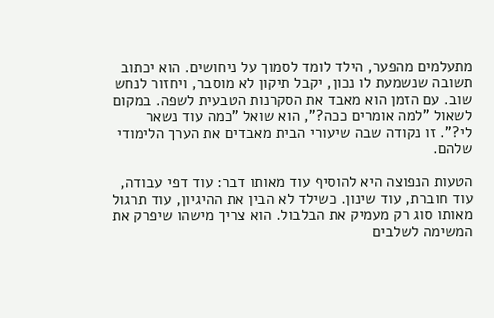מתעלמים מהפער, הילד לומד לסמוך על ניחושים. הוא יכתוב תשובה שנשמעת לו נכון, יקבל תיקון לא מוסבר, ויחזור לנחש שוב. עם הזמן הוא מאבד את הסקרנות הטבעית לשפה. במקום לשאול "למה אומרים ככה?", הוא שואל "כמה עוד נשאר לי?". זו נקודה שבה שיעורי הבית מאבדים את הערך הלימודי שלהם.

הטעות הנפוצה היא להוסיף עוד מאותו דבר: עוד דפי עבודה, עוד חוברת, עוד שינון. כשילד לא הבין את ההיגיון, עוד תרגול מאותו סוג רק מעמיק את הבלבול. הוא צריך מישהו שיפרק את המשימה לשלבים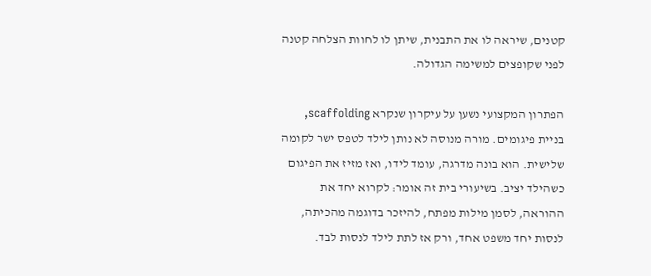קטנים, שיראה לו את התבנית, שיתן לו לחוות הצלחה קטנה לפני שקופצים למשימה הגדולה.

הפתרון המקצועי נשען על עיקרון שנקרא scaffolding, בניית פיגומים. מורה מנוסה לא נותן לילד לטפס ישר לקומה שלישית. הוא בונה מדרגה, עומד לידו, ואז מזיז את הפיגום כשהילד יציב. בשיעורי בית זה אומר: לקרוא יחד את ההוראה, לסמן מילות מפתח, להיזכר בדוגמה מהכיתה, לנסות יחד משפט אחד, ורק אז לתת לילד לנסות לבד.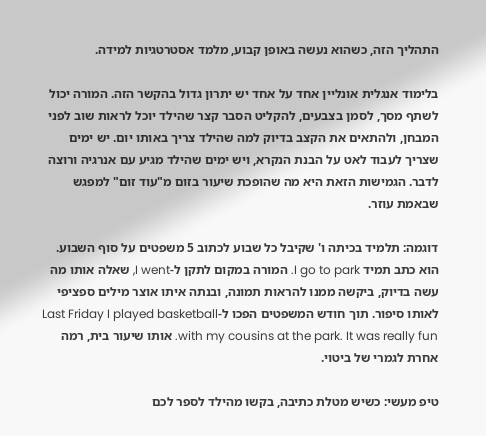התהליך הזה, כשהוא נעשה באופן קבוע, מלמד אסטרטגיות למידה.

בלימוד אנגלית אונליין אחד על אחד יש יתרון גדול בהקשר הזה. המורה יכול לשתף מסך, לסמן בצבעים, להקליט הסבר קצר שהילד יוכל לראות שוב לפני המבחן, ולהתאים את הקצב בדיוק למה שהילד צריך באותו יום. יש ימים שצריך לעבוד לאט על הבנת הנקרא, ויש ימים שהילד מגיע עם אנרגיה ורוצה לדבר. הגמישות הזאת היא מה שהופכת שיעור בזום מ"עוד זום" למפגש שבאמת עוזר.

דוגמה: תלמיד בכיתה ו' שקיבל כל שבוע לכתוב 5 משפטים על סוף השבוע. הוא כתב תמיד I go to park. המורה במקום לתקן ל-I went, שאלה אותו מה עשה בדיוק, ביקשה ממנו להראות תמונה, ובנתה איתו אוצר מילים ספציפי לאותו סיפור. תוך חודש המשפטים הפכו ל-Last Friday I played basketball with my cousins at the park. It was really fun. אותו שיעור בית, רמה אחרת לגמרי של ביטוי.

טיפ מעשי: כשיש מטלת כתיבה, בקשו מהילד לספר לכם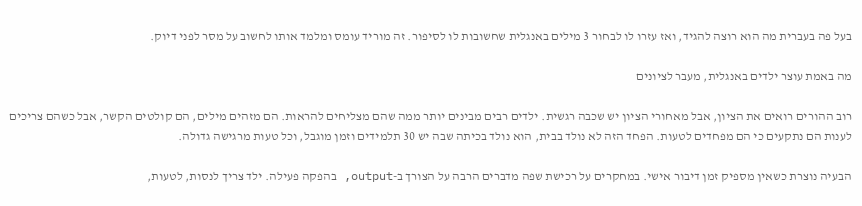בעל פה בעברית מה הוא רוצה להגיד, ואז עזרו לו לבחור 3 מילים באנגלית שחשובות לו לסיפור. זה מוריד עומס ומלמד אותו לחשוב על מסר לפני דיוק.

מה באמת עוצר ילדים באנגלית, מעבר לציונים

רוב ההורים רואים את הציון, אבל מאחורי הציון יש שכבה רגשית. ילדים רבים מבינים יותר ממה שהם מצליחים להראות. הם מזהים מילים, הם קולטים הקשר, אבל כשהם צריכים לענות הם נתקעים כי הם מפחדים לטעות. הפחד הזה לא נולד בבית, הוא נולד בכיתה שבה יש 30 תלמידים וזמן מוגבל, וכל טעות מרגישה גדולה.

הבעיה נוצרת כשאין מספיק זמן דיבור אישי. במחקרים על רכישת שפה מדברים הרבה על הצורך ב-output, בהפקה פעילה. ילד צריך לנסות, לטעות,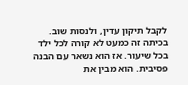לקבל תיקון עדין, ולנסות שוב. בכיתה זה כמעט לא קורה לכל ילד בכל שיעור. אז הוא נשאר עם הבנה פסיבית. הוא מבין את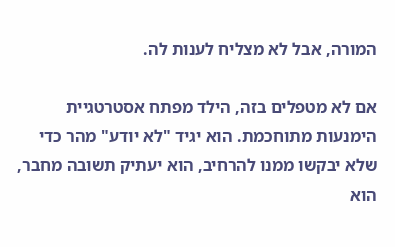המורה, אבל לא מצליח לענות לה.

אם לא מטפלים בזה, הילד מפתח אסטרטגיית הימנעות מתוחכמת. הוא יגיד "לא יודע" מהר כדי שלא יבקשו ממנו להרחיב, הוא יעתיק תשובה מחבר, הוא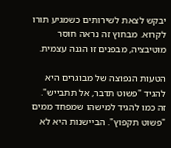יבקש לצאת לשירותים כשמגיע תורו לקרוא. מבחוץ זה נראה חוסר מוטיבציה, מבפנים זו הגנה עצמית.

הטעות הנפוצה של מבוגרים היא להגיד "פשוט תדבר, אל תתבייש". זה כמו להגיד למישהו שמפחד ממים "פשוט תקפוץ". הביישנות היא לא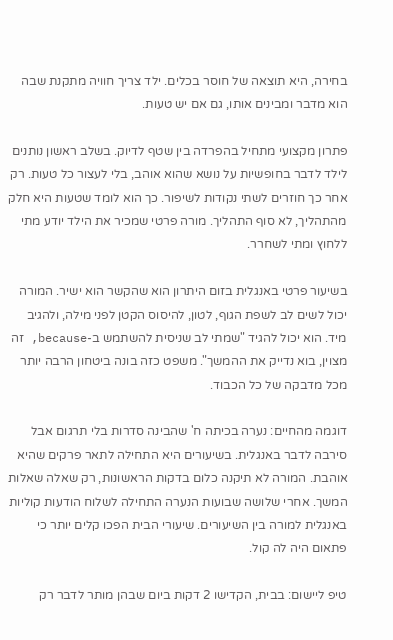בחירה, היא תוצאה של חוסר בכלים. ילד צריך חוויה מתקנת שבה הוא מדבר ומבינים אותו, גם אם יש טעות.

פתרון מקצועי מתחיל בהפרדה בין שטף לדיוק. בשלב ראשון נותנים לילד לדבר בחופשיות על נושא שהוא אוהב, בלי לעצור כל טעות. רק אחר כך חוזרים לשתי נקודות לשיפור. כך הוא לומד שטעות היא חלק מהתהליך, לא סוף התהליך. מורה פרטי שמכיר את הילד יודע מתי ללחוץ ומתי לשחרר.

בשיעור פרטי באנגלית בזום היתרון הוא שהקשר הוא ישיר. המורה יכול לשים לב לשפת הגוף, לטון, להיסוס הקטן לפני מילה, ולהגיב מיד. הוא יכול להגיד "שמתי לב שניסית להשתמש ב-because, זה מצוין, בוא נדייק את ההמשך". משפט כזה בונה ביטחון הרבה יותר מכל מדבקה של כל הכבוד.

דוגמה מהחיים: נערה בכיתה ח' שהבינה סדרות בלי תרגום אבל סירבה לדבר באנגלית. בשיעורים היא התחילה לתאר פרקים שהיא אוהבת. המורה לא תיקנה כלום בדקות הראשונות, רק שאלה שאלות המשך. אחרי שלושה שבועות הנערה התחילה לשלוח הודעות קוליות באנגלית למורה בין השיעורים. שיעורי הבית הפכו קלים יותר כי פתאום היה לה קול.

טיפ ליישום: בבית, הקדישו 2 דקות ביום שבהן מותר לדבר רק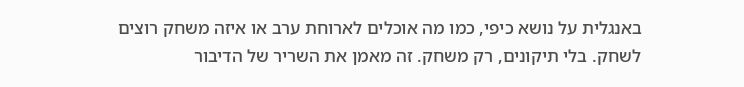באנגלית על נושא כיפי, כמו מה אוכלים לארוחת ערב או איזה משחק רוצים לשחק. בלי תיקונים, רק משחק. זה מאמן את השריר של הדיבור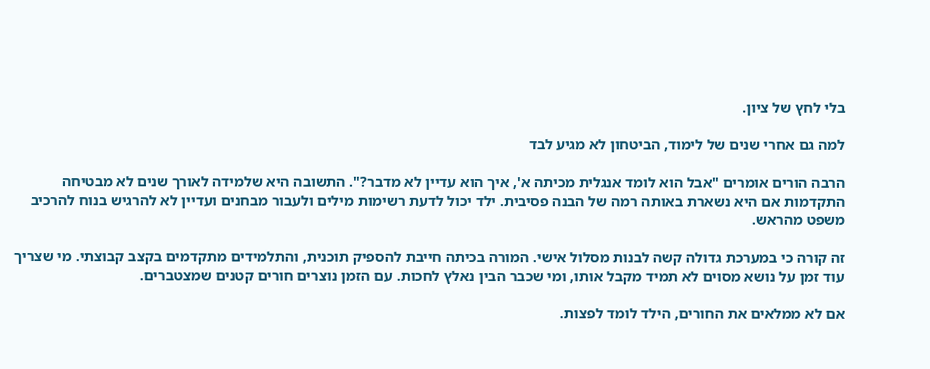בלי לחץ של ציון.

למה גם אחרי שנים של לימוד, הביטחון לא מגיע לבד

הרבה הורים אומרים "אבל הוא לומד אנגלית מכיתה א', איך הוא עדיין לא מדבר?". התשובה היא שלמידה לאורך שנים לא מבטיחה התקדמות אם היא נשארת באותה רמה של הבנה פסיבית. ילד יכול לדעת רשימות מילים ולעבור מבחנים ועדיין לא להרגיש בנוח להרכיב משפט מהראש.

זה קורה כי במערכת גדולה קשה לבנות מסלול אישי. המורה בכיתה חייבת להספיק תוכנית, והתלמידים מתקדמים בקצב קבוצתי. מי שצריך עוד זמן על נושא מסוים לא תמיד מקבל אותו, ומי שכבר הבין נאלץ לחכות. עם הזמן נוצרים חורים קטנים שמצטברים.

אם לא ממלאים את החורים, הילד לומד לפצות.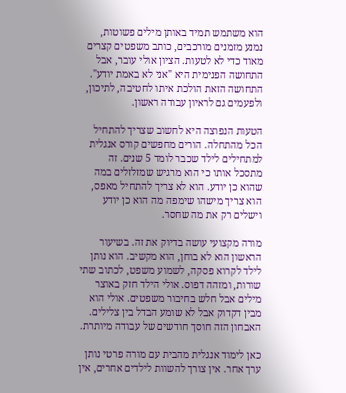הוא משתמש תמיד באותן מילים פשוטות, נמנע מזמנים מורכבים, כותב משפטים קצרים מאוד כדי לא לטעות. הציון אולי עובר, אבל התחושה הפנימית היא "אני לא באמת יודע". התחושה הזאת הולכת איתו לחטיבה, לתיכון, ולפעמים גם לראיון עבודה ראשון.

הטעות הנפוצה היא לחשוב שצריך להתחיל הכל מהתחלה. הורים מחפשים קורס אנגלית למתחילים לילד שכבר לומד 5 שנים. זה מתסכל אותו כי הוא מרגיש שמזלזלים במה שהוא כן יודע. הוא לא צריך להתחיל מאפס, הוא צריך מישהו שימפה מה הוא כן יודע וישלים רק את מה שחסר.

מורה מקצועי עושה בדיוק את זה. בשיעור הראשון הוא לא בוחן, הוא מקשיב. הוא נותן לילד לקרוא פסקה, לשמוע משפט, לכתוב שתי שורות, ומזהה דפוס. אולי הילד חזק באוצר מילים אבל חלש בחיבור משפטים. אולי הוא מבין דקדוק אבל לא שומע הבדל בין צלילים. האבחון הזה חוסך חודשים של עבודה מיותרת.

כאן לימוד אנגלית מהבית עם מורה פרטי נותן ערך אחר. אין צורך להשוות לילדים אחרים, אין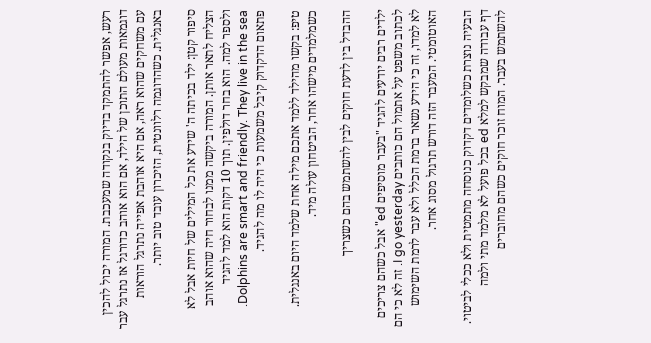רעש, אפשר להתמקד בדיוק בנקודה שמעכבת. המורה יכול להכין דוגמאות מעולם התוכן של הילד, אם הוא אוהב כדורגל אז נתרגל עבר עם משחקים שהוא ראה, אם היא אוהבת אפייה נתרגל הוראות באנגלית. כשהדוגמה רלוונטית, הזיכרון עובד טוב יותר.

סיפור קטן: ילד בכיתה ה' שידע את כל המילים של חיות אבל לא הצליח לתאר אותן. המורה ביקשה ממנו לבחור חיה שהוא אוהב ולספר למה. הוא בחר דולפין. תוך 10 דקות הוא למד להגיד Dolphins are smart and friendly. They live in the sea. פתאום הדקדוק קיבל משמעות כי היה לו מה להגיד.

טיפ: בקשו מהילד ללמד אתכם מילה אחת שלמד היום באנגלית. כשמלמדים מישהו אחר, הביטחון עולה מיד.

ההבדל בין לדעת חוקים לבין להשתמש בהם כשצריך

ילדים רבים יודעים להגיד "בעבר מוסיפים ed" אבל כשהם צריכים לכתוב משפט על אתמול הם כותבים I go yesterday. זה לא כי הם לא למדו, זה כי הידע נשאר ברמת הכלל ולא עבר לרמת השימוש האוטומטי. המעבר הזה דורש תרגול מסוג אחר.

הבעיה נוצרת כשלומדים דקדוק כנוסחה מתמטית ולא ככלי לביטוי. דף עבודה שמבקש למלא ed בכל פועל לא מלמד מתי ולמה להשתמש בעבר. המוח זוכר חוקים כשהם מחוברים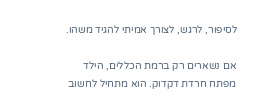לסיפור, לרגש, לצורך אמיתי להגיד משהו.

אם נשארים רק ברמת הכללים, הילד מפתח חרדת דקדוק. הוא מתחיל לחשוב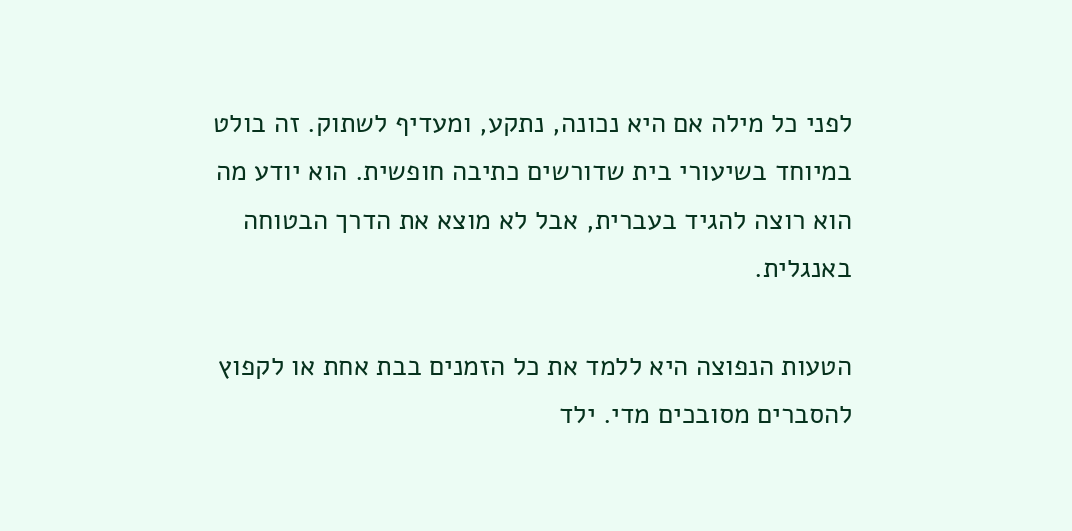לפני כל מילה אם היא נכונה, נתקע, ומעדיף לשתוק. זה בולט במיוחד בשיעורי בית שדורשים כתיבה חופשית. הוא יודע מה הוא רוצה להגיד בעברית, אבל לא מוצא את הדרך הבטוחה באנגלית.

הטעות הנפוצה היא ללמד את כל הזמנים בבת אחת או לקפוץ להסברים מסובכים מדי. ילד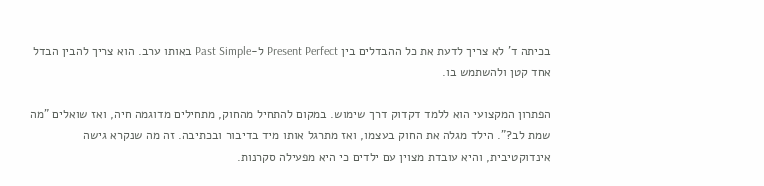בכיתה ד' לא צריך לדעת את כל ההבדלים בין Present Perfect ל-Past Simple באותו ערב. הוא צריך להבין הבדל אחד קטן ולהשתמש בו.

הפתרון המקצועי הוא ללמד דקדוק דרך שימוש. במקום להתחיל מהחוק, מתחילים מדוגמה חיה, ואז שואלים "מה שמת לב?". הילד מגלה את החוק בעצמו, ואז מתרגל אותו מיד בדיבור ובכתיבה. זה מה שנקרא גישה אינדוקטיבית, והיא עובדת מצוין עם ילדים כי היא מפעילה סקרנות.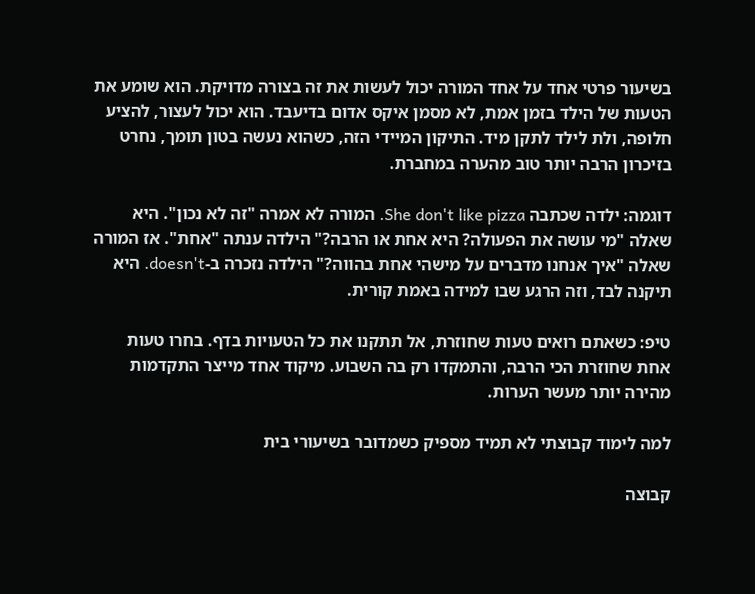בשיעור פרטי אחד על אחד המורה יכול לעשות את זה בצורה מדויקת. הוא שומע את הטעות של הילד בזמן אמת, לא מסמן איקס אדום בדיעבד. הוא יכול לעצור, להציע חלופה, ולת לילד לתקן מיד. התיקון המיידי הזה, כשהוא נעשה בטון תומך, נחרט בזיכרון הרבה יותר טוב מהערה במחברת.

דוגמה: ילדה שכתבה She don't like pizza. המורה לא אמרה "זה לא נכון". היא שאלה "מי עושה את הפעולה? היא אחת או הרבה?" הילדה ענתה "אחת". אז המורה שאלה "איך אנחנו מדברים על מישהי אחת בהווה?" הילדה נזכרה ב-doesn't. היא תיקנה לבד, וזה הרגע שבו למידה באמת קורית.

טיפ: כשאתם רואים טעות שחוזרת, אל תתקנו את כל הטעויות בדף. בחרו טעות אחת שחוזרת הכי הרבה, והתמקדו רק בה השבוע. מיקוד אחד מייצר התקדמות מהירה יותר מעשר הערות.

למה לימוד קבוצתי לא תמיד מספיק כשמדובר בשיעורי בית

קבוצה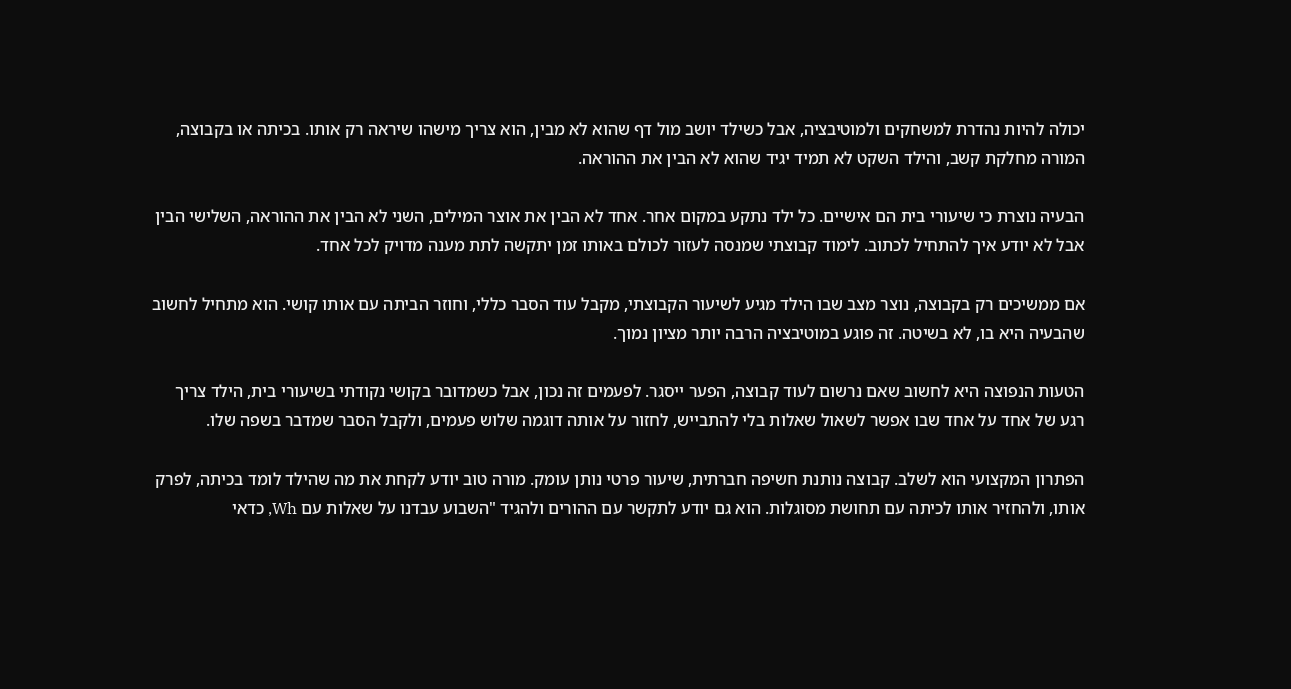יכולה להיות נהדרת למשחקים ולמוטיבציה, אבל כשילד יושב מול דף שהוא לא מבין, הוא צריך מישהו שיראה רק אותו. בכיתה או בקבוצה, המורה מחלקת קשב, והילד השקט לא תמיד יגיד שהוא לא הבין את ההוראה.

הבעיה נוצרת כי שיעורי בית הם אישיים. כל ילד נתקע במקום אחר. אחד לא הבין את אוצר המילים, השני לא הבין את ההוראה, השלישי הבין אבל לא יודע איך להתחיל לכתוב. לימוד קבוצתי שמנסה לעזור לכולם באותו זמן יתקשה לתת מענה מדויק לכל אחד.

אם ממשיכים רק בקבוצה, נוצר מצב שבו הילד מגיע לשיעור הקבוצתי, מקבל עוד הסבר כללי, וחוזר הביתה עם אותו קושי. הוא מתחיל לחשוב שהבעיה היא בו, לא בשיטה. זה פוגע במוטיבציה הרבה יותר מציון נמוך.

הטעות הנפוצה היא לחשוב שאם נרשום לעוד קבוצה, הפער ייסגר. לפעמים זה נכון, אבל כשמדובר בקושי נקודתי בשיעורי בית, הילד צריך רגע של אחד על אחד שבו אפשר לשאול שאלות בלי להתבייש, לחזור על אותה דוגמה שלוש פעמים, ולקבל הסבר שמדבר בשפה שלו.

הפתרון המקצועי הוא לשלב. קבוצה נותנת חשיפה חברתית, שיעור פרטי נותן עומק. מורה טוב יודע לקחת את מה שהילד לומד בכיתה, לפרק אותו, ולהחזיר אותו לכיתה עם תחושת מסוגלות. הוא גם יודע לתקשר עם ההורים ולהגיד "השבוע עבדנו על שאלות עם Wh, כדאי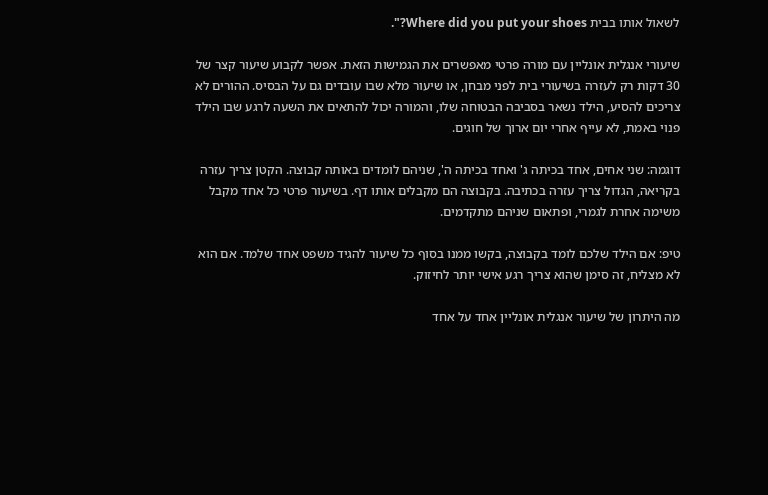לשאול אותו בבית Where did you put your shoes?".

שיעורי אנגלית אונליין עם מורה פרטי מאפשרים את הגמישות הזאת. אפשר לקבוע שיעור קצר של 30 דקות רק לעזרה בשיעורי בית לפני מבחן, או שיעור מלא שבו עובדים גם על הבסיס. ההורים לא צריכים להסיע, הילד נשאר בסביבה הבטוחה שלו, והמורה יכול להתאים את השעה לרגע שבו הילד פנוי באמת, לא עייף אחרי יום ארוך של חוגים.

דוגמה: שני אחים, אחד בכיתה ג' ואחד בכיתה ה', שניהם לומדים באותה קבוצה. הקטן צריך עזרה בקריאה, הגדול צריך עזרה בכתיבה. בקבוצה הם מקבלים אותו דף. בשיעור פרטי כל אחד מקבל משימה אחרת לגמרי, ופתאום שניהם מתקדמים.

טיפ: אם הילד שלכם לומד בקבוצה, בקשו ממנו בסוף כל שיעור להגיד משפט אחד שלמד. אם הוא לא מצליח, זה סימן שהוא צריך רגע אישי יותר לחיזוק.

מה היתרון של שיעור אנגלית אונליין אחד על אחד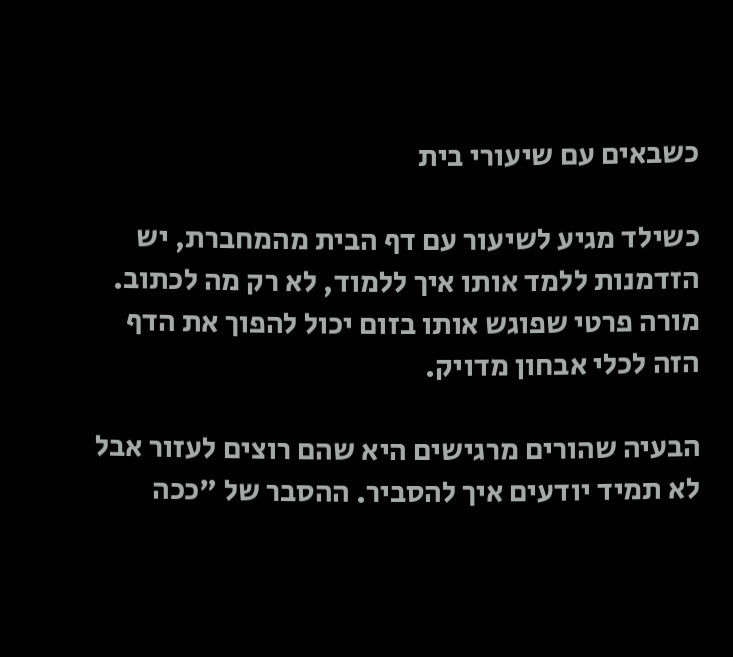כשבאים עם שיעורי בית

כשילד מגיע לשיעור עם דף הבית מהמחברת, יש הזדמנות ללמד אותו איך ללמוד, לא רק מה לכתוב. מורה פרטי שפוגש אותו בזום יכול להפוך את הדף הזה לכלי אבחון מדויק.

הבעיה שהורים מרגישים היא שהם רוצים לעזור אבל לא תמיד יודעים איך להסביר. ההסבר של "ככה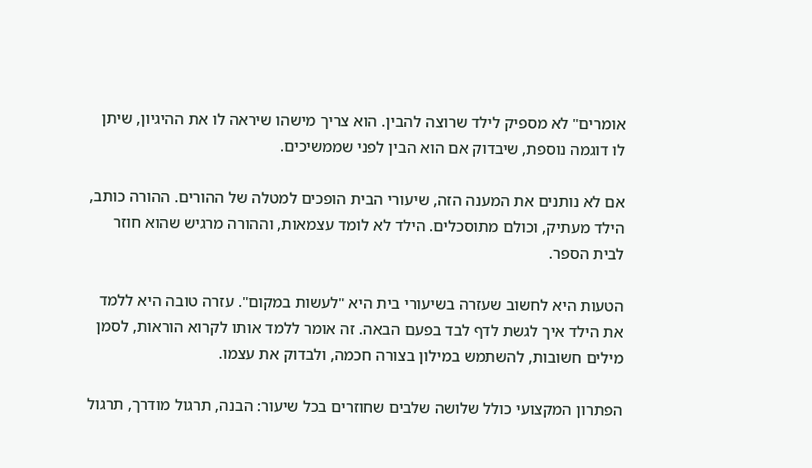אומרים" לא מספיק לילד שרוצה להבין. הוא צריך מישהו שיראה לו את ההיגיון, שיתן לו דוגמה נוספת, שיבדוק אם הוא הבין לפני שממשיכים.

אם לא נותנים את המענה הזה, שיעורי הבית הופכים למטלה של ההורים. ההורה כותב, הילד מעתיק, וכולם מתוסכלים. הילד לא לומד עצמאות, וההורה מרגיש שהוא חוזר לבית הספר.

הטעות היא לחשוב שעזרה בשיעורי בית היא "לעשות במקום". עזרה טובה היא ללמד את הילד איך לגשת לדף לבד בפעם הבאה. זה אומר ללמד אותו לקרוא הוראות, לסמן מילים חשובות, להשתמש במילון בצורה חכמה, ולבדוק את עצמו.

הפתרון המקצועי כולל שלושה שלבים שחוזרים בכל שיעור: הבנה, תרגול מודרך, תרגול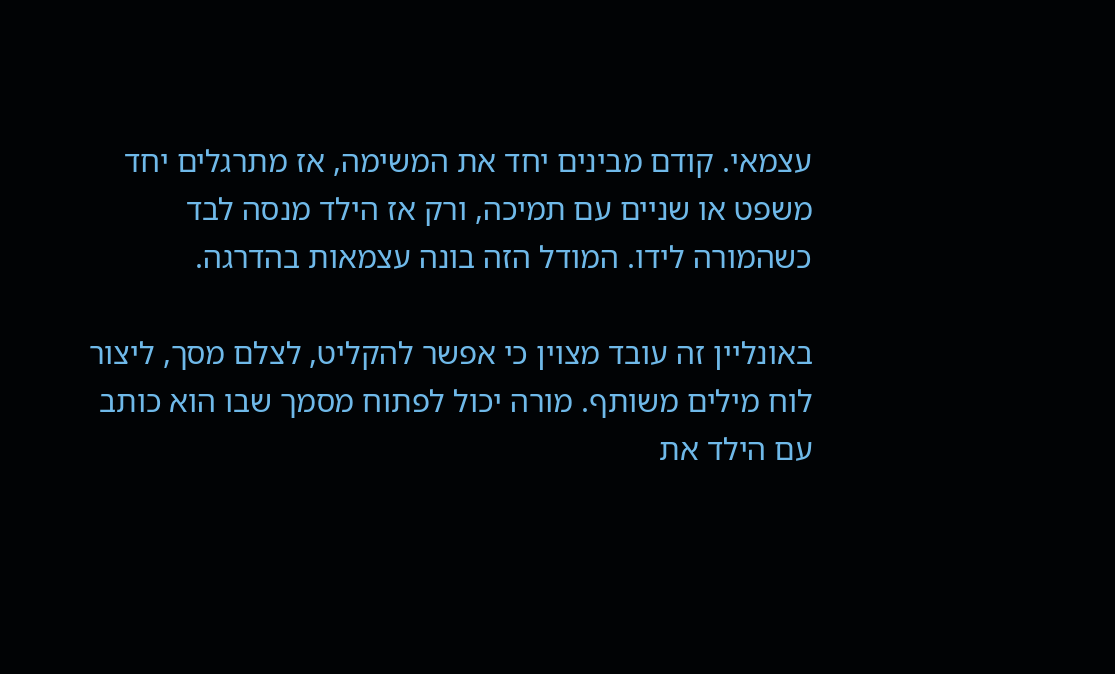עצמאי. קודם מבינים יחד את המשימה, אז מתרגלים יחד משפט או שניים עם תמיכה, ורק אז הילד מנסה לבד כשהמורה לידו. המודל הזה בונה עצמאות בהדרגה.

באונליין זה עובד מצוין כי אפשר להקליט, לצלם מסך, ליצור לוח מילים משותף. מורה יכול לפתוח מסמך שבו הוא כותב עם הילד את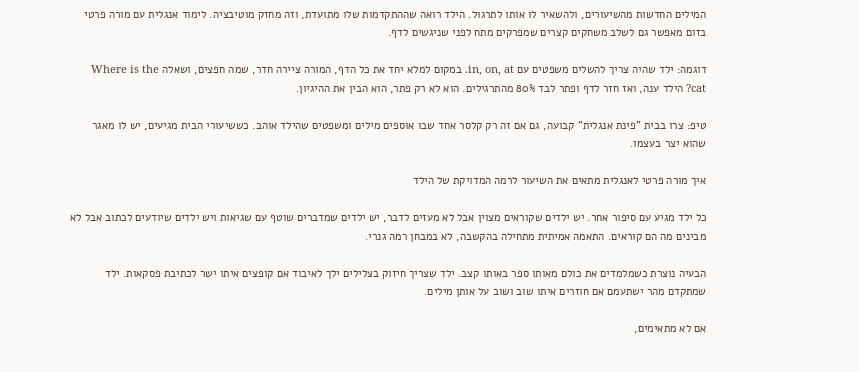המילים החדשות מהשיעורים, ולהשאיר לו אותו לתרגול. הילד רואה שההתקדמות שלו מתועדת, וזה מחזק מוטיבציה. לימוד אנגלית עם מורה פרטי בזום מאפשר גם לשלב משחקים קצרים שמפרקים מתח לפני שניגשים לדף.

דוגמה: ילד שהיה צריך להשלים משפטים עם in, on, at. במקום למלא יחד את כל הדף, המורה ציירה חדר, שמה חפצים, ושאלה Where is the cat? הילד ענה, ואז חזר לדף ופתר לבד 80% מהתרגילים. הוא לא רק פתר, הוא הבין את ההיגיון.

טיפ: צרו בבית "פינת אנגלית" קבועה, גם אם זה רק קלסר אחד שבו אוספים מילים ומשפטים שהילד אוהב. כששיעורי הבית מגיעים, יש לו מאגר שהוא יצר בעצמו.

איך מורה פרטי לאנגלית מתאים את השיעור לרמה המדויקת של הילד

כל ילד מגיע עם סיפור אחר. יש ילדים שקוראים מצוין אבל לא מעזים לדבר, יש ילדים שמדברים שוטף עם שגיאות ויש ילדים שיודעים לכתוב אבל לא מבינים מה הם קוראים. התאמה אמיתית מתחילה בהקשבה, לא במבחן רמה גנרי.

הבעיה נוצרת כשמלמדים את כולם מאותו ספר באותו קצב. ילד שצריך חיזוק בצלילים ילך לאיבוד אם קופצים איתו ישר לכתיבת פסקאות. ילד שמתקדם מהר ישתעמם אם חוזרים איתו שוב ושוב על אותן מילים.

אם לא מתאימים,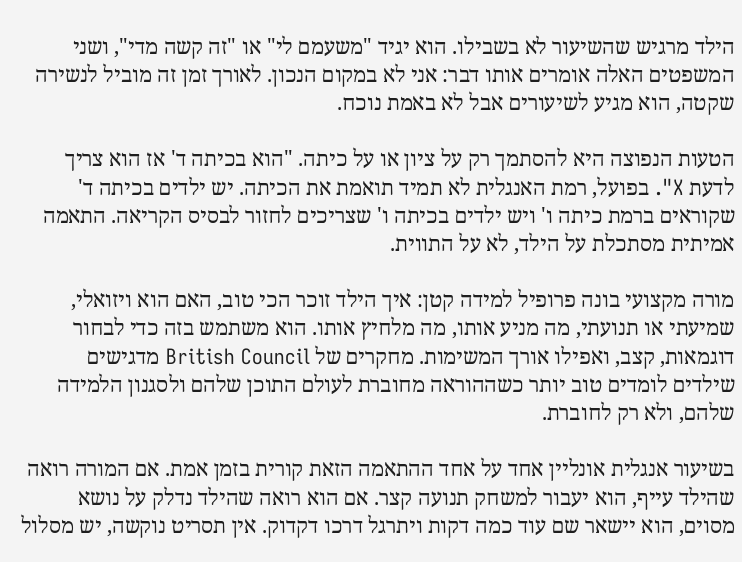הילד מרגיש שהשיעור לא בשבילו. הוא יגיד "משעמם לי" או "זה קשה מדי", ושני המשפטים האלה אומרים אותו דבר: אני לא במקום הנכון. לאורך זמן זה מוביל לנשירה שקטה, הוא מגיע לשיעורים אבל לא באמת נוכח.

הטעות הנפוצה היא להסתמך רק על ציון או על כיתה. "הוא בכיתה ד' אז הוא צריך לדעת X". בפועל, רמת האנגלית לא תמיד תואמת את הכיתה. יש ילדים בכיתה ד' שקוראים ברמת כיתה ו' ויש ילדים בכיתה ו' שצריכים לחזור לבסיס הקריאה. התאמה אמיתית מסתכלת על הילד, לא על התווית.

מורה מקצועי בונה פרופיל למידה קטן: איך הילד זוכר הכי טוב, האם הוא ויזואלי, שמיעתי או תנועתי, מה מניע אותו, מה מלחיץ אותו. הוא משתמש בזה כדי לבחור דוגמאות, קצב, ואפילו אורך המשימות. מחקרים של British Council מדגישים שילדים לומדים טוב יותר כשההוראה מחוברת לעולם התוכן שלהם ולסגנון הלמידה שלהם, ולא רק לחוברת.

בשיעור אנגלית אונליין אחד על אחד ההתאמה הזאת קורית בזמן אמת. אם המורה רואה שהילד עייף, הוא יעבור למשחק תנועה קצר. אם הוא רואה שהילד נדלק על נושא מסוים, הוא יישאר שם עוד כמה דקות ויתרגל דרכו דקדוק. אין תסריט נוקשה, יש מסלול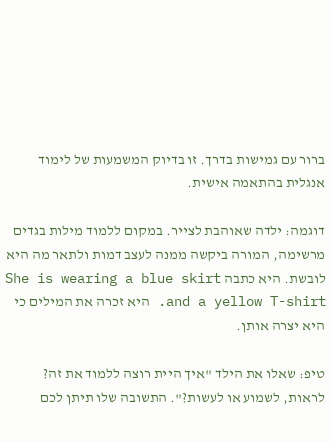ברור עם גמישות בדרך. זו בדיוק המשמעות של לימוד אנגלית בהתאמה אישית.

דוגמה: ילדה שאוהבת לצייר. במקום ללמוד מילות בגדים מרשימה, המורה ביקשה ממנה לעצב דמות ולתאר מה היא לובשת. היא כתבה She is wearing a blue skirt and a yellow T-shirt. היא זכרה את המילים כי היא יצרה אותן.

טיפ: שאלו את הילד "איך היית רוצה ללמוד את זה? לראות, לשמוע או לעשות?". התשובה שלו תיתן לכם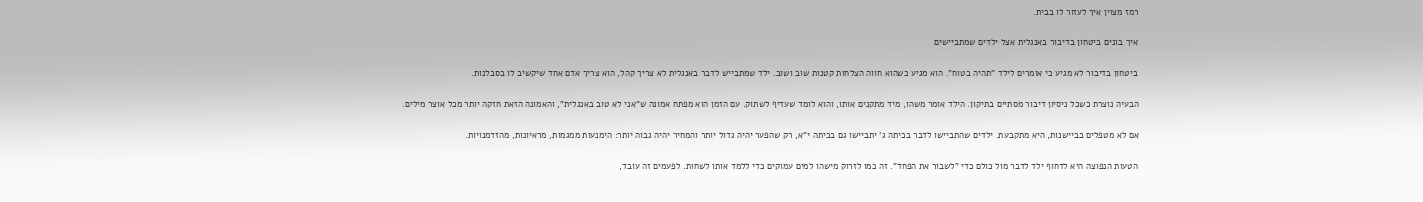רמז מצוין איך לעזור לו בבית.

איך בונים ביטחון בדיבור באנגלית אצל ילדים שמתביישים

ביטחון בדיבור לא מגיע כי אומרים לילד "תהיה בטוח". הוא מגיע כשהוא חווה הצלחות קטנות שוב ושוב. ילד שמתבייש לדבר באנגלית לא צריך קהל, הוא צריך אדם אחד שיקשיב לו בסבלנות.

הבעיה נוצרת כשכל ניסיון דיבור מסתיים בתיקון. הילד אומר משהו, מיד מתקנים אותו, והוא לומד שעדיף לשתוק. עם הזמן הוא מפתח אמונה ש"אני לא טוב באנגלית", והאמונה הזאת חזקה יותר מכל אוצר מילים.

אם לא מטפלים בביישנות, היא מתקבעת. ילדים שהתביישו לדבר בכיתה ג' יתביישו גם בכיתה י"א, רק שהפער יהיה גדול יותר והמחיר יהיה גבוה יותר: הימנעות ממגמות, מראיונות, מהזדמנויות.

הטעות הנפוצה היא לדחוף ילד לדבר מול כולם כדי "לשבור את הפחד". זה כמו לזרוק מישהו למים עמוקים כדי ללמד אותו לשחות. לפעמים זה עובד,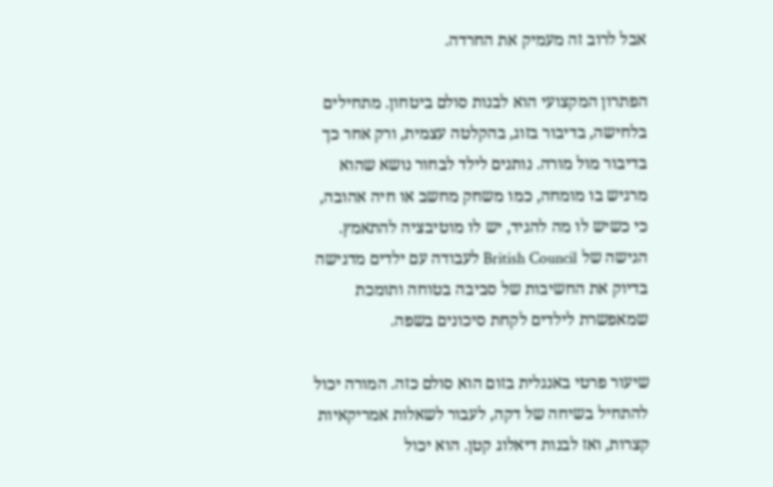אבל לרוב זה מעמיק את החרדה.

הפתרון המקצועי הוא לבנות סולם ביטחון. מתחילים בלחישה, בדיבור בזוג, בהקלטה עצמית, ורק אחר כך בדיבור מול מורה. נותנים לילד לבחור נושא שהוא מרגיש בו מומחה, כמו משחק מחשב או חיה אהובה, כי כשיש לו מה להגיד, יש לו מוטיבציה להתאמץ. הגישה של British Council לעבודה עם ילדים מדגישה בדיוק את החשיבות של סביבה בטוחה ותומכת שמאפשרת לילדים לקחת סיכונים בשפה.

שיעור פרטי באנגלית בזום הוא סולם כזה. המורה יכול להתחיל בשיחה של דקה, לעבור לשאלות אמריקאיות קצרות, ואז לבנות דיאלוג קטן. הוא יכול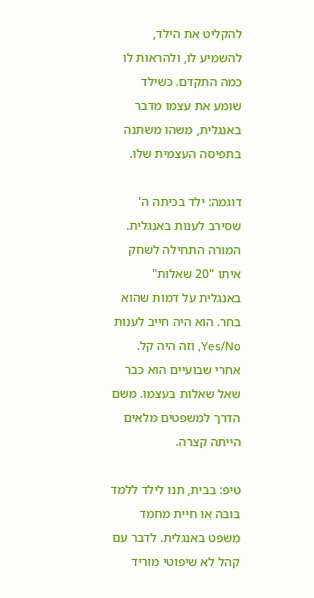להקליט את הילד, להשמיע לו, ולהראות לו כמה התקדם. כשילד שומע את עצמו מדבר באנגלית, משהו משתנה בתפיסה העצמית שלו.

דוגמה: ילד בכיתה ה' שסירב לענות באנגלית. המורה התחילה לשחק איתו "20 שאלות" באנגלית על דמות שהוא בחר. הוא היה חייב לענות Yes/No, וזה היה קל. אחרי שבועיים הוא כבר שאל שאלות בעצמו. משם הדרך למשפטים מלאים הייתה קצרה.

טיפ: בבית, תנו לילד ללמד בובה או חיית מחמד משפט באנגלית. לדבר עם קהל לא שיפוטי מוריד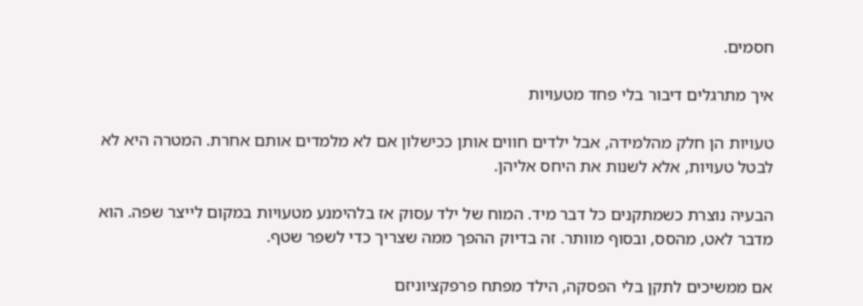חסמים.

איך מתרגלים דיבור בלי פחד מטעויות

טעויות הן חלק מהלמידה, אבל ילדים חווים אותן ככישלון אם לא מלמדים אותם אחרת. המטרה היא לא לבטל טעויות, אלא לשנות את היחס אליהן.

הבעיה נוצרת כשמתקנים כל דבר מיד. המוח של ילד עסוק אז בלהימנע מטעויות במקום לייצר שפה. הוא מדבר לאט, מהסס, ובסוף מוותר. זה בדיוק ההפך ממה שצריך כדי לשפר שטף.

אם ממשיכים לתקן בלי הפסקה, הילד מפתח פרפקציוניזם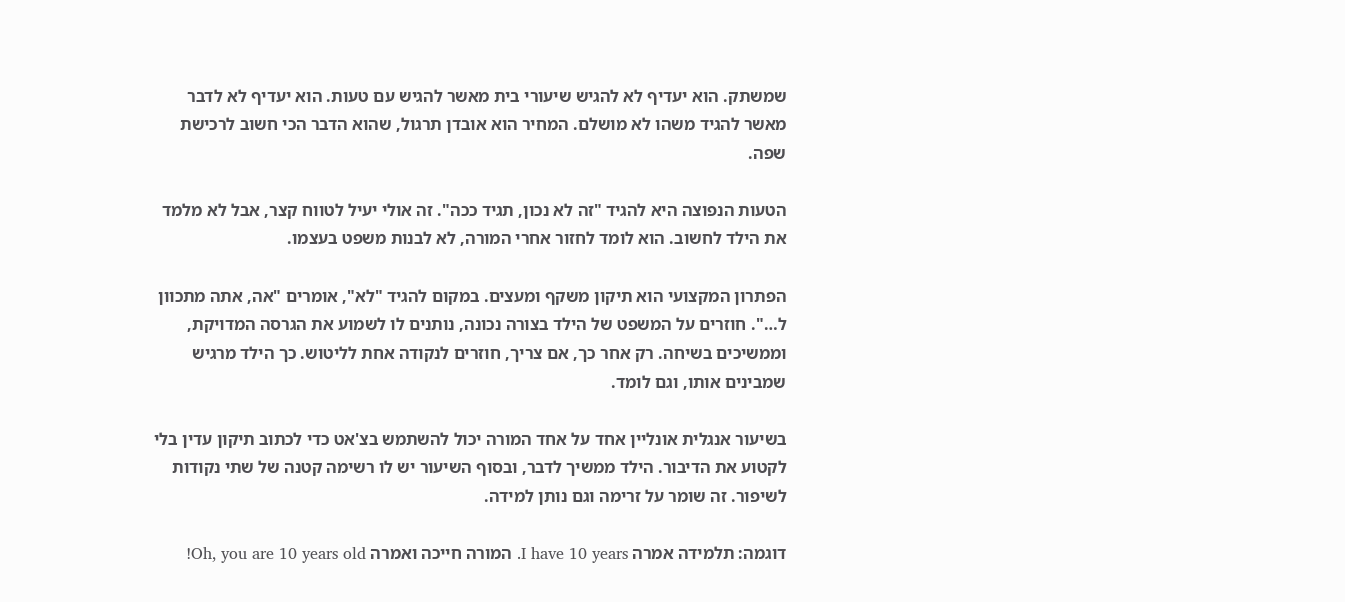שמשתק. הוא יעדיף לא להגיש שיעורי בית מאשר להגיש עם טעות. הוא יעדיף לא לדבר מאשר להגיד משהו לא מושלם. המחיר הוא אובדן תרגול, שהוא הדבר הכי חשוב לרכישת שפה.

הטעות הנפוצה היא להגיד "זה לא נכון, תגיד ככה". זה אולי יעיל לטווח קצר, אבל לא מלמד את הילד לחשוב. הוא לומד לחזור אחרי המורה, לא לבנות משפט בעצמו.

הפתרון המקצועי הוא תיקון משקף ומעצים. במקום להגיד "לא", אומרים "אה, אתה מתכוון ל…". חוזרים על המשפט של הילד בצורה נכונה, נותנים לו לשמוע את הגרסה המדויקת, וממשיכים בשיחה. רק אחר כך, אם צריך, חוזרים לנקודה אחת לליטוש. כך הילד מרגיש שמבינים אותו, וגם לומד.

בשיעור אנגלית אונליין אחד על אחד המורה יכול להשתמש בצ'אט כדי לכתוב תיקון עדין בלי לקטוע את הדיבור. הילד ממשיך לדבר, ובסוף השיעור יש לו רשימה קטנה של שתי נקודות לשיפור. זה שומר על זרימה וגם נותן למידה.

דוגמה: תלמידה אמרה I have 10 years. המורה חייכה ואמרה Oh, you are 10 years old!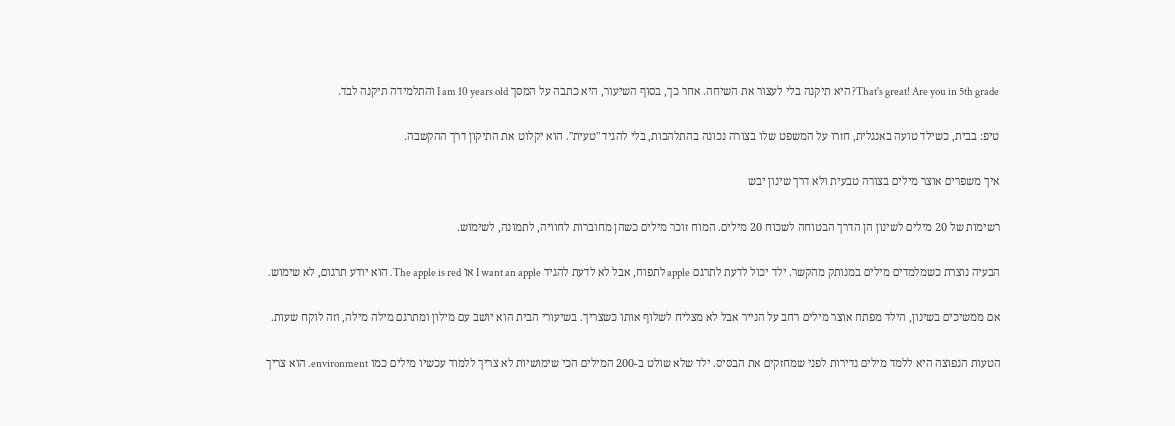That's great! Are you in 5th grade? היא תיקנה בלי לעצור את השיחה. אחר כך, בסוף השיעור, היא כתבה על המסך I am 10 years old והתלמידה תיקנה לבד.

טיפ: בבית, כשילד טועה באנגלית, חזרו על המשפט שלו בצורה נכונה בהתלהבות, בלי להגיד "טעית". הוא יקלוט את התיקון דרך ההקשבה.

איך משפרים אוצר מילים בצורה טבעית ולא דרך שינון יבש

רשימות של 20 מילים לשינון הן הדרך הבטוחה לשכוח 20 מילים. המוח זוכר מילים כשהן מחוברות לחוויה, לתמונה, לשימוש.

הבעיה נוצרת כשמלמדים מילים במנותק מהקשר. ילד יכול לדעת לתרגם apple לתפוח, אבל לא לדעת להגיד I want an apple או The apple is red. הוא יודע תרגום, לא שימוש.

אם ממשיכים בשינון, הילד מפתח אוצר מילים רחב על הנייר אבל לא מצליח לשלוף אותו כשצריך. בשיעורי הבית הוא יושב עם מילון ומתרגם מילה מילה, וזה לוקח שעות.

הטעות הנפוצה היא ללמד מילים נדירות לפני שמחזקים את הבסיס. ילד שלא שולט ב-200 המילים הכי שימושיות לא צריך ללמוד עכשיו מילים כמו environment. הוא צריך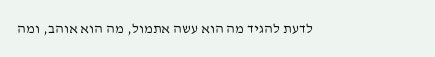לדעת להגיד מה הוא עשה אתמול, מה הוא אוהב, ומה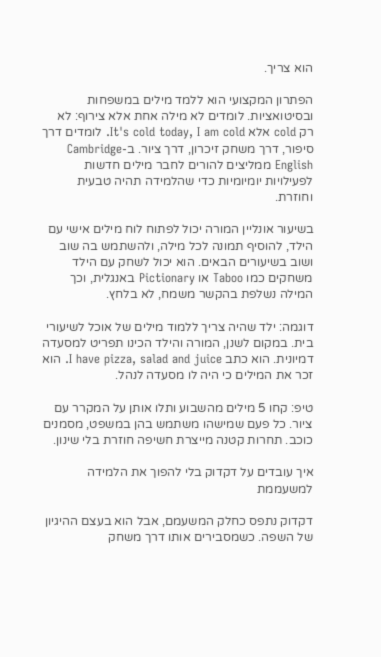הוא צריך.

הפתרון המקצועי הוא ללמד מילים במשפחות ובסיטואציות. לומדים לא מילה אחת אלא צירוף: לא רק cold אלא It's cold today, I am cold. לומדים דרך סיפור, דרך משחק זיכרון, דרך ציור. ב-Cambridge English ממליצים להורים לחבר מילים חדשות לפעילויות יומיומיות כדי שהלמידה תהיה טבעית וחוזרת.

בשיעור אונליין המורה יכול לפתוח לוח מילים אישי עם הילד, להוסיף תמונה לכל מילה, ולהשתמש בה שוב ושוב בשיעורים הבאים. הוא יכול לשחק עם הילד משחקים כמו Taboo או Pictionary באנגלית, וכך המילה נשלפת בהקשר משמח, לא בלחץ.

דוגמה: ילד שהיה צריך ללמוד מילים של אוכל לשיעורי בית. במקום לשנן, המורה והילד הכינו תפריט למסעדה דמיונית. הוא כתב I have pizza, salad and juice. הוא זכר את המילים כי היה לו מסעדה לנהל.

טיפ: קחו 5 מילים מהשבוע ותלו אותן על המקרר עם ציור. כל פעם שמישהו משתמש בהן במשפט, מסמנים כוכב. תחרות קטנה מייצרת חשיפה חוזרת בלי שינון.

איך עובדים על דקדוק בלי להפוך את הלמידה למשעממת

דקדוק נתפס כחלק המשעמם, אבל הוא בעצם ההיגיון של השפה. כשמסבירים אותו דרך משחק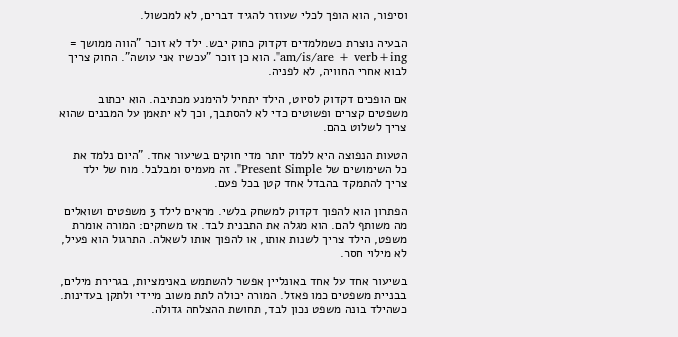וסיפור, הוא הופך לכלי שעוזר להגיד דברים, לא למכשול.

הבעיה נוצרת כשמלמדים דקדוק כחוק יבש. ילד לא זוכר "הווה ממושך = am/is/are + verb+ing". הוא כן זוכר "עכשיו אני עושה". החוק צריך לבוא אחרי החוויה, לא לפניה.

אם הופכים דקדוק לסיוט, הילד יתחיל להימנע מכתיבה. הוא יכתוב משפטים קצרים ופשוטים כדי לא להסתבך, וכך לא יתאמן על המבנים שהוא צריך לשלוט בהם.

הטעות הנפוצה היא ללמד יותר מדי חוקים בשיעור אחד. "היום נלמד את כל השימושים של Present Simple". זה מעמיס ומבלבל. מוח של ילד צריך להתמקד בהבדל אחד קטן בכל פעם.

הפתרון הוא להפוך דקדוק למשחק בלשי. מראים לילד 3 משפטים ושואלים מה משותף להם. הוא מגלה את התבנית לבד. אז משחקים: המורה אומרת משפט, הילד צריך לשנות אותו, או להפוך אותו לשאלה. התרגול הוא פעיל, לא מילוי חסר.

בשיעור אחד על אחד באונליין אפשר להשתמש באנימציות, בגרירת מילים, בבניית משפטים כמו פאזל. המורה יכולה לתת משוב מיידי ולתקן בעדינות. כשהילד בונה משפט נכון לבד, תחושת ההצלחה גדולה.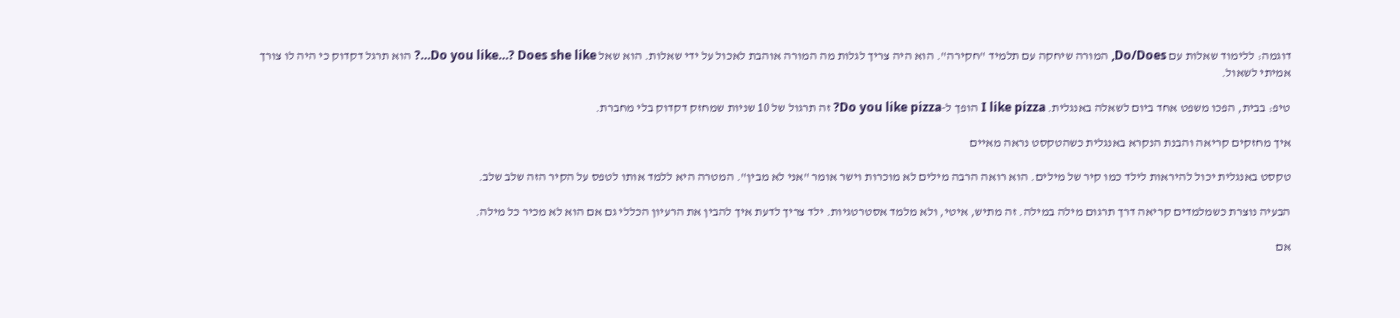דוגמה: ללימוד שאלות עם Do/Does, המורה שיחקה עם תלמיד "חקירה". הוא היה צריך לגלות מה המורה אוהבת לאכול על ידי שאלות. הוא שאל Do you like…? Does she like…? הוא תרגל דקדוק כי היה לו צורך אמיתי לשאול.

טיפ: בבית, הפכו משפט אחד ביום לשאלה באנגלית. I like pizza הופך ל-Do you like pizza? זה תרגול של 10 שניות שמחזק דקדוק בלי מחברת.

איך מחזקים קריאה והבנת הנקרא באנגלית כשהטקסט נראה מאיים

טקסט באנגלית יכול להיראות לילד כמו קיר של מילים. הוא רואה הרבה מילים לא מוכרות וישר אומר "אני לא מבין". המטרה היא ללמד אותו לטפס על הקיר הזה שלב שלב.

הבעיה נוצרת כשמלמדים קריאה דרך תרגום מילה במילה. זה מתיש, איטי, ולא מלמד אסטרטגיות. ילד צריך לדעת איך להבין את הרעיון הכללי גם אם הוא לא מכיר כל מילה.

אם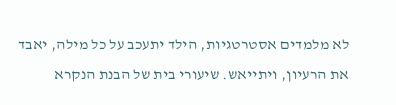לא מלמדים אסטרטגיות, הילד יתעכב על כל מילה, יאבד את הרעיון, ויתייאש. שיעורי בית של הבנת הנקרא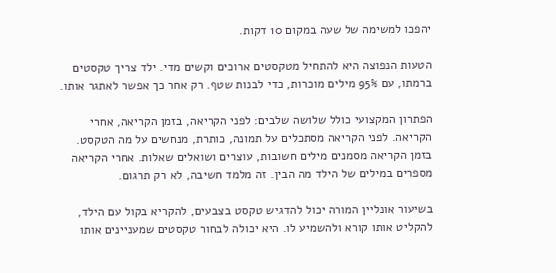יהפכו למשימה של שעה במקום 10 דקות.

הטעות הנפוצה היא להתחיל מטקסטים ארוכים וקשים מדי. ילד צריך טקסטים ברמתו, עם 95% מילים מוכרות, כדי לבנות שטף. רק אחר כך אפשר לאתגר אותו.

הפתרון המקצועי כולל שלושה שלבים: לפני הקריאה, בזמן הקריאה, אחרי הקריאה. לפני הקריאה מסתכלים על תמונה, כותרת, מנחשים על מה הטקסט. בזמן הקריאה מסמנים מילים חשובות, עוצרים ושואלים שאלות. אחרי הקריאה מספרים במילים של הילד מה הבין. זה מלמד חשיבה, לא רק תרגום.

בשיעור אונליין המורה יכול להדגיש טקסט בצבעים, להקריא בקול עם הילד, להקליט אותו קורא ולהשמיע לו. היא יכולה לבחור טקסטים שמעניינים אותו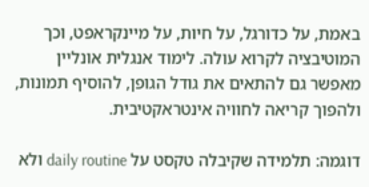באמת, על כדורגל, על חיות, על מיינקראפט, וכך המוטיבציה לקרוא עולה. לימוד אנגלית אונליין מאפשר גם להתאים את גודל הגופן, להוסיף תמונות, ולהפוך קריאה לחוויה אינטראקטיבית.

דוגמה: תלמידה שקיבלה טקסט על daily routine ולא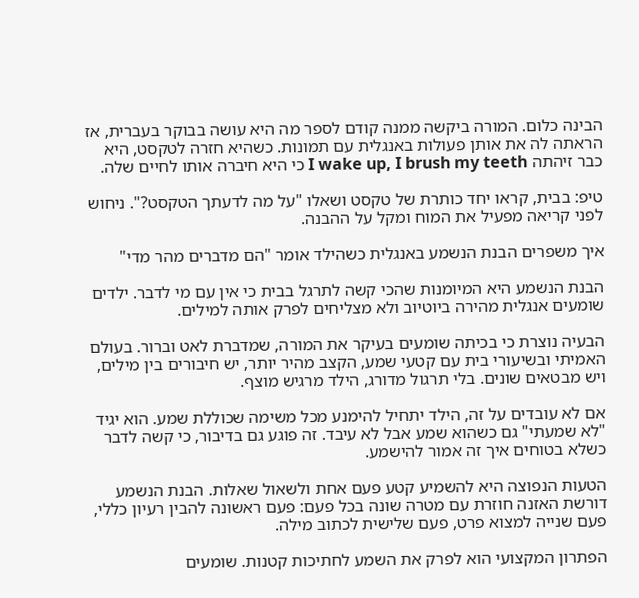הבינה כלום. המורה ביקשה ממנה קודם לספר מה היא עושה בבוקר בעברית, אז הראתה לה את אותן פעולות באנגלית עם תמונות. כשהיא חזרה לטקסט, היא כבר זיהתה I wake up, I brush my teeth כי היא חיברה אותו לחיים שלה.

טיפ: בבית, קראו יחד כותרת של טקסט ושאלו "על מה לדעתך הטקסט?". ניחוש לפני קריאה מפעיל את המוח ומקל על ההבנה.

איך משפרים הבנת הנשמע באנגלית כשהילד אומר "הם מדברים מהר מדי"

הבנת הנשמע היא המיומנות שהכי קשה לתרגל בבית כי אין עם מי לדבר. ילדים שומעים אנגלית מהירה ביוטיוב ולא מצליחים לפרק אותה למילים.

הבעיה נוצרת כי בכיתה שומעים בעיקר את המורה, שמדברת לאט וברור. בעולם האמיתי ובשיעורי בית עם קטעי שמע, הקצב מהיר יותר, יש חיבורים בין מילים, ויש מבטאים שונים. בלי תרגול מדורג, הילד מרגיש מוצף.

אם לא עובדים על זה, הילד יתחיל להימנע מכל משימה שכוללת שמע. הוא יגיד "לא שמעתי" גם כשהוא שמע אבל לא עיבד. זה פוגע גם בדיבור, כי קשה לדבר כשלא בטוחים איך זה אמור להישמע.

הטעות הנפוצה היא להשמיע קטע פעם אחת ולשאול שאלות. הבנת הנשמע דורשת האזנה חוזרת עם מטרה שונה בכל פעם: פעם ראשונה להבין רעיון כללי, פעם שנייה למצוא פרט, פעם שלישית לכתוב מילה.

הפתרון המקצועי הוא לפרק את השמע לחתיכות קטנות. שומעים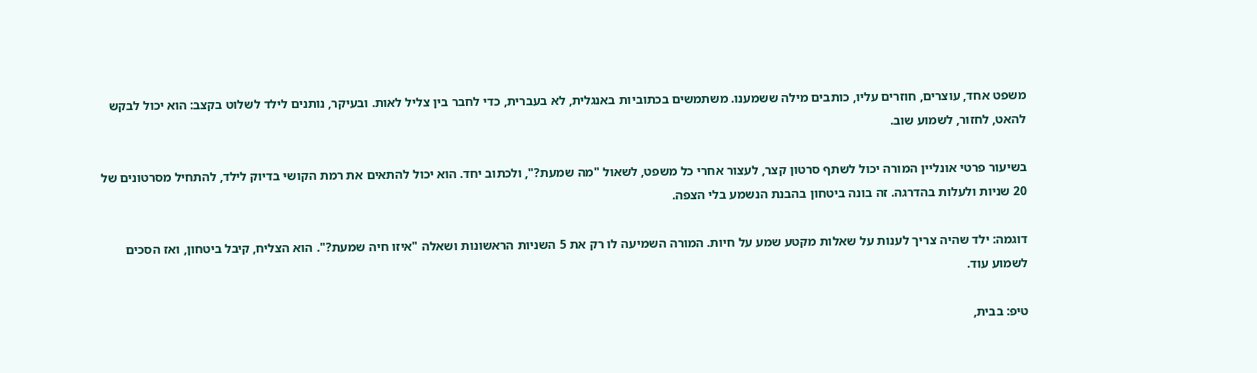משפט אחד, עוצרים, חוזרים עליו, כותבים מילה ששמענו. משתמשים בכתוביות באנגלית, לא בעברית, כדי לחבר בין צליל לאות. ובעיקר, נותנים לילד לשלוט בקצב: הוא יכול לבקש להאט, לחזור, לשמוע שוב.

בשיעור פרטי אונליין המורה יכול לשתף סרטון קצר, לעצור אחרי כל משפט, לשאול "מה שמעת?", ולכתוב יחד. הוא יכול להתאים את רמת הקושי בדיוק לילד, להתחיל מסרטונים של 20 שניות ולעלות בהדרגה. זה בונה ביטחון בהבנת הנשמע בלי הצפה.

דוגמה: ילד שהיה צריך לענות על שאלות מקטע שמע על חיות. המורה השמיעה לו רק את 5 השניות הראשונות ושאלה "איזו חיה שמעת?". הוא הצליח, קיבל ביטחון, ואז הסכים לשמוע עוד.

טיפ: בבית,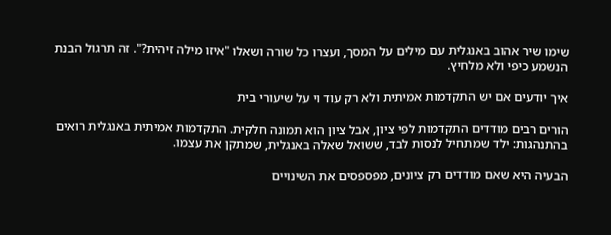שימו שיר אהוב באנגלית עם מילים על המסך, ועצרו כל שורה ושאלו "איזו מילה זיהית?". זה תרגול הבנת הנשמע כיפי ולא מלחיץ.

איך יודעים אם יש התקדמות אמיתית ולא רק עוד וי על שיעורי בית

הורים רבים מודדים התקדמות לפי ציון, אבל ציון הוא תמונה חלקית. התקדמות אמיתית באנגלית רואים בהתנהגות: ילד שמתחיל לנסות לבד, ששואל שאלה באנגלית, שמתקן את עצמו.

הבעיה היא שאם מודדים רק ציונים, מפספסים את השינויים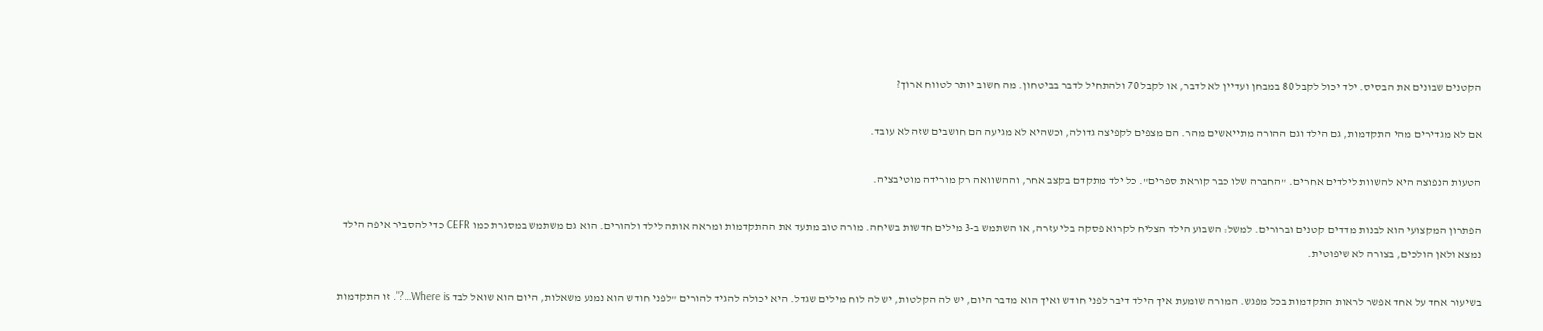הקטנים שבונים את הבסיס. ילד יכול לקבל 80 במבחן ועדיין לא לדבר, או לקבל 70 ולהתחיל לדבר בביטחון. מה חשוב יותר לטווח ארוך?

אם לא מגדירים מהי התקדמות, גם הילד וגם ההורה מתייאשים מהר. הם מצפים לקפיצה גדולה, וכשהיא לא מגיעה הם חושבים שזה לא עובד.

הטעות הנפוצה היא להשוות לילדים אחרים. "החברה שלו כבר קוראת ספרים". כל ילד מתקדם בקצב אחר, וההשוואה רק מורידה מוטיבציה.

הפתרון המקצועי הוא לבנות מדדים קטנים וברורים. למשל: השבוע הילד הצליח לקרוא פסקה בלי עזרה, או השתמש ב-3 מילים חדשות בשיחה. מורה טוב מתעד את ההתקדמות ומראה אותה לילד ולהורים. הוא גם משתמש במסגרת כמו CEFR כדי להסביר איפה הילד נמצא ולאן הולכים, בצורה לא שיפוטית.

בשיעור אחד על אחד אפשר לראות התקדמות בכל מפגש. המורה שומעת איך הילד דיבר לפני חודש ואיך הוא מדבר היום, יש לה הקלטות, יש לה לוח מילים שגדל. היא יכולה להגיד להורים "לפני חודש הוא נמנע משאלות, היום הוא שואל לבד Where is…?". זו התקדמות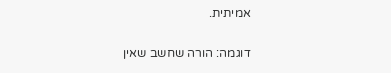אמיתית.

דוגמה: הורה שחשב שאין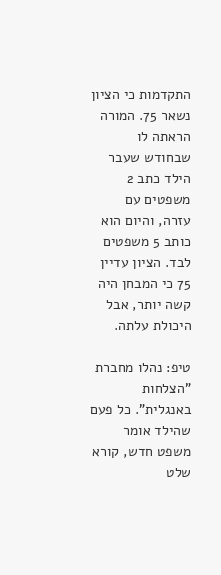התקדמות כי הציון נשאר 75. המורה הראתה לו שבחודש שעבר הילד כתב 2 משפטים עם עזרה, והיום הוא כותב 5 משפטים לבד. הציון עדיין 75 כי המבחן היה קשה יותר, אבל היכולת עלתה.

טיפ: נהלו מחברת "הצלחות באנגלית". כל פעם שהילד אומר משפט חדש, קורא שלט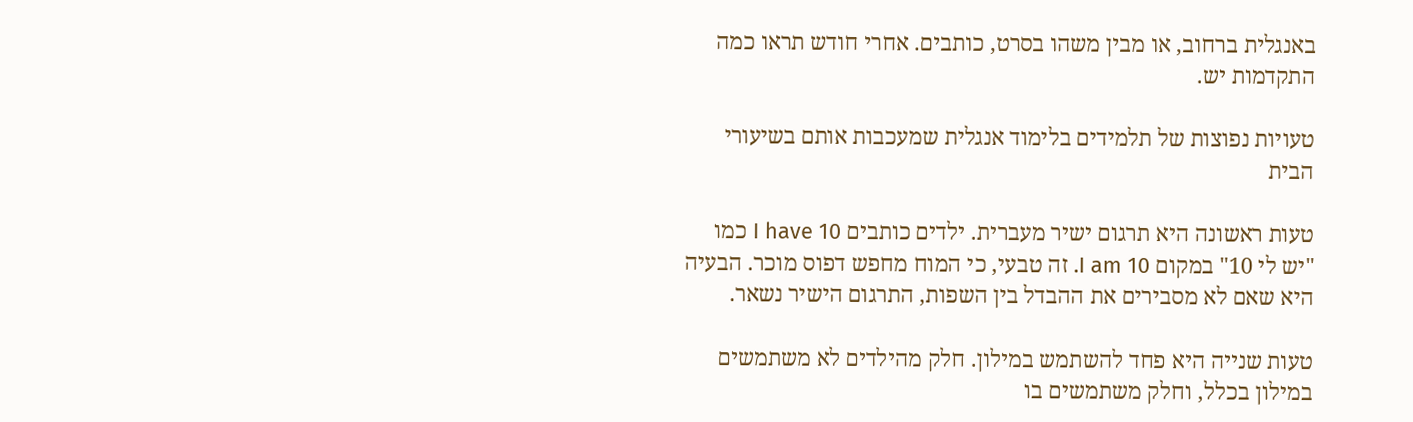באנגלית ברחוב, או מבין משהו בסרט, כותבים. אחרי חודש תראו כמה התקדמות יש.

טעויות נפוצות של תלמידים בלימוד אנגלית שמעכבות אותם בשיעורי הבית

טעות ראשונה היא תרגום ישיר מעברית. ילדים כותבים I have 10 כמו "יש לי 10" במקום I am 10. זה טבעי, כי המוח מחפש דפוס מוכר. הבעיה היא שאם לא מסבירים את ההבדל בין השפות, התרגום הישיר נשאר.

טעות שנייה היא פחד להשתמש במילון. חלק מהילדים לא משתמשים במילון בכלל, וחלק משתמשים בו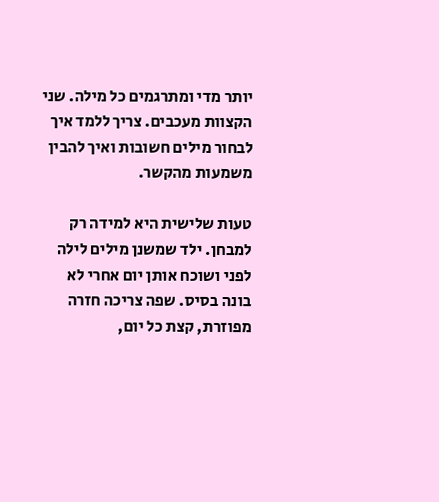יותר מדי ומתרגמים כל מילה. שני הקצוות מעכבים. צריך ללמד איך לבחור מילים חשובות ואיך להבין משמעות מהקשר.

טעות שלישית היא למידה רק למבחן. ילד שמשנן מילים לילה לפני ושוכח אותן יום אחרי לא בונה בסיס. שפה צריכה חזרה מפוזרת, קצת כל יום,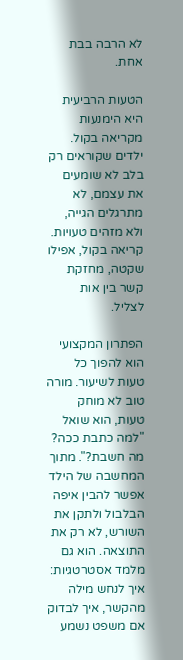לא הרבה בבת אחת.

הטעות הרביעית היא הימנעות מקריאה בקול. ילדים שקוראים רק בלב לא שומעים את עצמם, לא מתרגלים הגייה, ולא מזהים טעויות. קריאה בקול, אפילו שקטה, מחזקת קשר בין אות לצליל.

הפתרון המקצועי הוא להפוך כל טעות לשיעור. מורה טוב לא מוחק טעות, הוא שואל "למה כתבת ככה? מה חשבת?". מתוך המחשבה של הילד אפשר להבין איפה הבלבול ולתקן את השורש, לא רק את התוצאה. הוא גם מלמד אסטרטגיות: איך לנחש מילה מהקשר, איך לבדוק אם משפט נשמע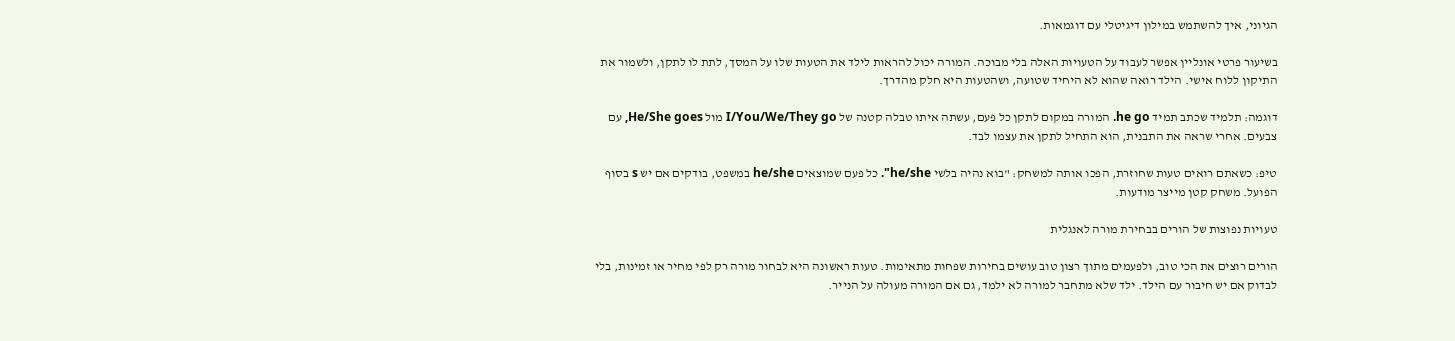הגיוני, איך להשתמש במילון דיגיטלי עם דוגמאות.

בשיעור פרטי אונליין אפשר לעבוד על הטעויות האלה בלי מבוכה. המורה יכול להראות לילד את הטעות שלו על המסך, לתת לו לתקן, ולשמור את התיקון ללוח אישי. הילד רואה שהוא לא היחיד שטועה, ושהטעות היא חלק מהדרך.

דוגמה: תלמיד שכתב תמיד he go. המורה במקום לתקן כל פעם, עשתה איתו טבלה קטנה של I/You/We/They go מול He/She goes, עם צבעים. אחרי שראה את התבנית, הוא התחיל לתקן את עצמו לבד.

טיפ: כשאתם רואים טעות שחוזרת, הפכו אותה למשחק: "בוא נהיה בלשי he/she". כל פעם שמוצאים he/she במשפט, בודקים אם יש s בסוף הפועל. משחק קטן מייצר מודעות.

טעויות נפוצות של הורים בבחירת מורה לאנגלית

הורים רוצים את הכי טוב, ולפעמים מתוך רצון טוב עושים בחירות שפחות מתאימות. טעות ראשונה היא לבחור מורה רק לפי מחיר או זמינות, בלי לבדוק אם יש חיבור עם הילד. ילד שלא מתחבר למורה לא ילמד, גם אם המורה מעולה על הנייר.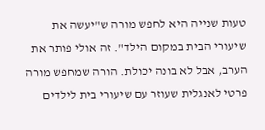טעות שנייה היא לחפש מורה ש"יעשה את שיעורי הבית במקום הילד". זה אולי פותר את הערב, אבל לא בונה יכולת. הורה שמחפש מורה פרטי לאנגלית שעוזר עם שיעורי בית לילדים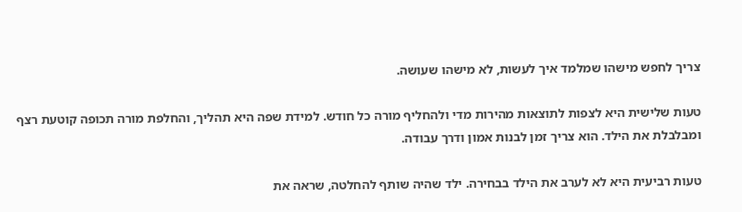צריך לחפש מישהו שמלמד איך לעשות, לא מישהו שעושה.

טעות שלישית היא לצפות לתוצאות מהירות מדי ולהחליף מורה כל חודש. למידת שפה היא תהליך, והחלפת מורה תכופה קוטעת רצף ומבלבלת את הילד. הוא צריך זמן לבנות אמון ודרך עבודה.

טעות רביעית היא לא לערב את הילד בבחירה. ילד שהיה שותף להחלטה, שראה את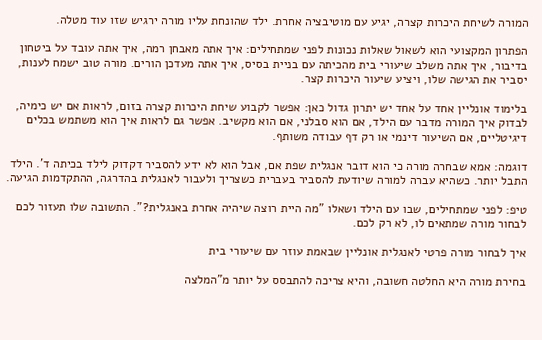המורה לשיחת היכרות קצרה, יגיע עם מוטיבציה אחרת. ילד שהונחת עליו מורה ירגיש שזו עוד מטלה.

הפתרון המקצועי הוא לשאול שאלות נכונות לפני שמתחילים: איך אתה מאבחן רמה, איך אתה עובד על ביטחון בדיבור, איך אתה משלב שיעורי בית מהכיתה עם בניית בסיס, איך אתה מעדכן הורים. מורה טוב ישמח לענות, יסביר את הגישה שלו, ויציע שיעור היכרות קצר.

בלימוד אונליין אחד על אחד יש יתרון גדול כאן: אפשר לקבוע שיחת היכרות קצרה בזום, לראות אם יש כימיה, לבדוק איך המורה מדבר עם הילד, אם הוא סבלני, אם הוא מקשיב. אפשר גם לראות איך הוא משתמש בכלים דיגיטליים, אם השיעור דינמי או רק דף עבודה משותף.

דוגמה: אמא שבחרה מורה כי הוא דובר אנגלית שפת אם, אבל הוא לא ידע להסביר דקדוק לילד בכיתה ד'. הילד התבל יותר. כשהיא עברה למורה שיודעת להסביר בעברית כשצריך ולעבור לאנגלית בהדרגה, ההתקדמות הגיעה.

טיפ: לפני שמתחילים, שבו עם הילד ושאלו "מה היית רוצה שיהיה אחרת באנגלית?". התשובה שלו תעזור לכם לבחור מורה שמתאים לו, לא רק לכם.

איך לבחור מורה פרטי לאנגלית אונליין שבאמת עוזר עם שיעורי בית

בחירת מורה היא החלטה חשובה, והיא צריכה להתבסס על יותר מ"המלצה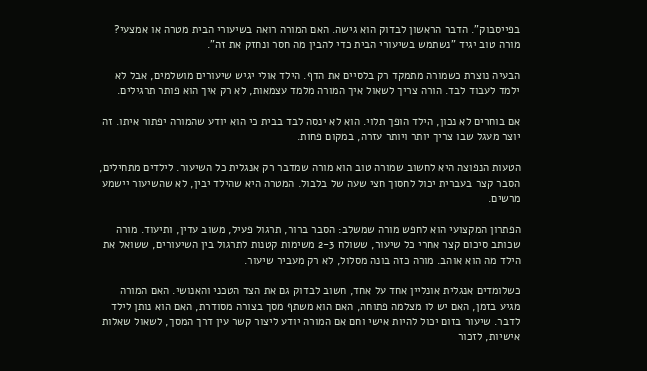בפייסבוק". הדבר הראשון לבדוק הוא גישה. האם המורה רואה בשיעורי הבית מטרה או אמצעי? מורה טוב יגיד "נשתמש בשיעורי הבית כדי להבין מה חסר ונחזק את זה".

הבעיה נוצרת כשמורה מתמקד רק בלסיים את הדף. הילד אולי יגיש שיעורים מושלמים, אבל לא ילמד לעבוד לבד. הורה צריך לשאול איך המורה מלמד עצמאות, לא רק איך הוא פותר תרגילים.

אם בוחרים לא נכון, הילד הופך תלוי. הוא לא ינסה לבד בבית כי הוא יודע שהמורה יפתור איתו. זה יוצר מעגל שבו צריך יותר ויותר עזרה, במקום פחות.

הטעות הנפוצה היא לחשוב שמורה טוב הוא מורה שמדבר רק אנגלית כל השיעור. לילדים מתחילים, הסבר קצר בעברית יכול לחסוך חצי שעה של בלבול. המטרה היא שהילד יבין, לא שהשיעור יישמע מרשים.

הפתרון המקצועי הוא לחפש מורה שמשלב: הסבר ברור, תרגול פעיל, משוב עדין, ותיעוד. מורה שכותב סיכום קצר אחרי כל שיעור, ששולח 2-3 משימות קטנות לתרגול בין השיעורים, ששואל את הילד מה הוא אוהב. מורה כזה בונה מסלול, לא רק מעביר שיעור.

כשלומדים אנגלית אונליין אחד על אחד, חשוב לבדוק גם את הצד הטכני והאנושי. האם המורה מגיע בזמן, האם יש לו מצלמה פתוחה, האם הוא משתף מסך בצורה מסודרת, האם הוא נותן לילד לדבר. שיעור בזום יכול להיות אישי וחם אם המורה יודע ליצור קשר עין דרך המסך, לשאול שאלות אישיות, לזכור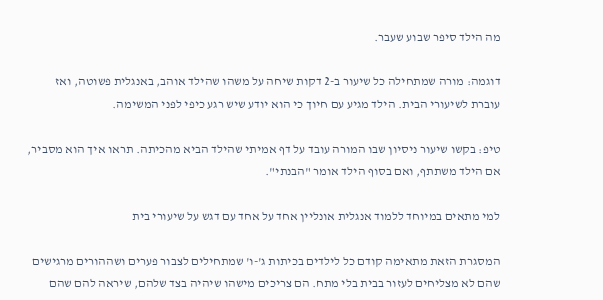מה הילד סיפר שבוע שעבר.

דוגמה: מורה שמתחילה כל שיעור ב-2 דקות שיחה על משהו שהילד אוהב, באנגלית פשוטה, ואז עוברת לשיעורי הבית. הילד מגיע עם חיוך כי הוא יודע שיש רגע כיפי לפני המשימה.

טיפ: בקשו שיעור ניסיון שבו המורה עובד על דף אמיתי שהילד הביא מהכיתה. תראו איך הוא מסביר, אם הילד משתתף, ואם בסוף הילד אומר "הבנתי".

למי מתאים במיוחד ללמוד אנגלית אונליין אחד על אחד עם דגש על שיעורי בית

המסגרת הזאת מתאימה קודם כל לילדים בכיתות ג'-ו' שמתחילים לצבור פערים ושההורים מרגישים שהם לא מצליחים לעזור בבית בלי מתח. הם צריכים מישהו שיהיה בצד שלהם, שיראה להם שהם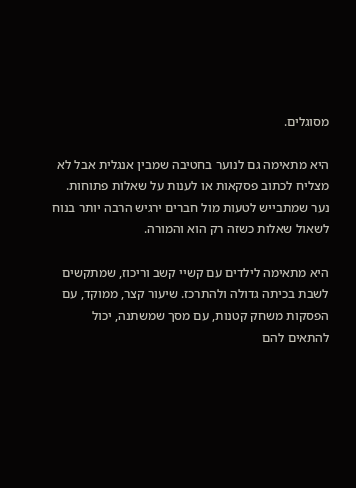מסוגלים.

היא מתאימה גם לנוער בחטיבה שמבין אנגלית אבל לא מצליח לכתוב פסקאות או לענות על שאלות פתוחות. נער שמתבייש לטעות מול חברים ירגיש הרבה יותר בנוח לשאול שאלות כשזה רק הוא והמורה.

היא מתאימה לילדים עם קשיי קשב וריכוז, שמתקשים לשבת בכיתה גדולה ולהתרכז. שיעור קצר, ממוקד, עם הפסקות משחק קטנות, עם מסך שמשתנה, יכול להתאים להם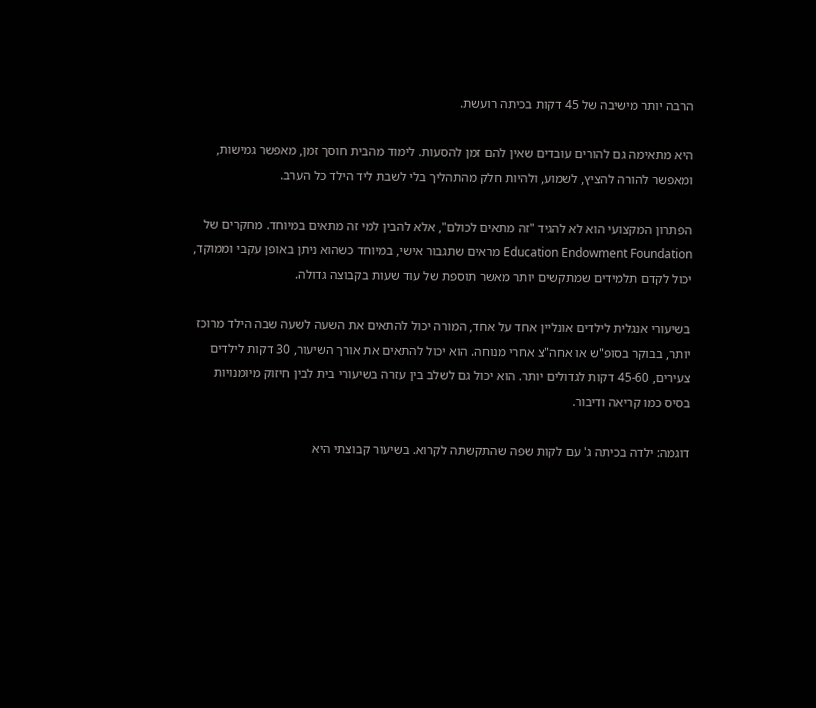הרבה יותר מישיבה של 45 דקות בכיתה רועשת.

היא מתאימה גם להורים עובדים שאין להם זמן להסעות. לימוד מהבית חוסך זמן, מאפשר גמישות, ומאפשר להורה להציץ, לשמוע, ולהיות חלק מהתהליך בלי לשבת ליד הילד כל הערב.

הפתרון המקצועי הוא לא להגיד "זה מתאים לכולם", אלא להבין למי זה מתאים במיוחד. מחקרים של Education Endowment Foundation מראים שתגבור אישי, במיוחד כשהוא ניתן באופן עקבי וממוקד, יכול לקדם תלמידים שמתקשים יותר מאשר תוספת של עוד שעות בקבוצה גדולה.

בשיעורי אנגלית לילדים אונליין אחד על אחד, המורה יכול להתאים את השעה לשעה שבה הילד מרוכז יותר, בבוקר בסופ"ש או אחה"צ אחרי מנוחה. הוא יכול להתאים את אורך השיעור, 30 דקות לילדים צעירים, 45-60 דקות לגדולים יותר. הוא יכול גם לשלב בין עזרה בשיעורי בית לבין חיזוק מיומנויות בסיס כמו קריאה ודיבור.

דוגמה: ילדה בכיתה ג' עם לקות שפה שהתקשתה לקרוא. בשיעור קבוצתי היא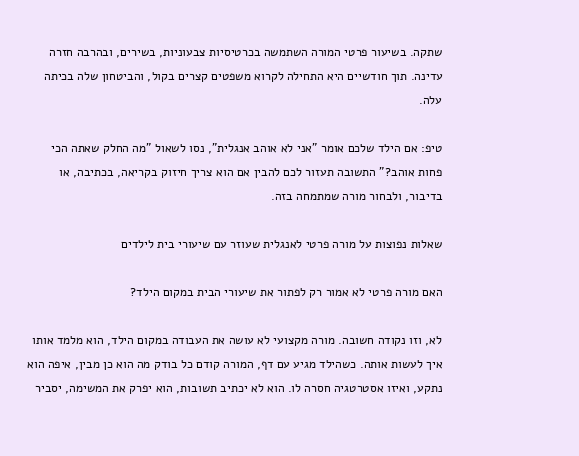שתקה. בשיעור פרטי המורה השתמשה בכרטיסיות צבעוניות, בשירים, ובהרבה חזרה עדינה. תוך חודשיים היא התחילה לקרוא משפטים קצרים בקול, והביטחון שלה בכיתה עלה.

טיפ: אם הילד שלכם אומר "אני לא אוהב אנגלית", נסו לשאול "מה החלק שאתה הכי פחות אוהב?" התשובה תעזור לכם להבין אם הוא צריך חיזוק בקריאה, בכתיבה, או בדיבור, ולבחור מורה שמתמחה בזה.

שאלות נפוצות על מורה פרטי לאנגלית שעוזר עם שיעורי בית לילדים

האם מורה פרטי לא אמור רק לפתור את שיעורי הבית במקום הילד?

לא, וזו נקודה חשובה. מורה מקצועי לא עושה את העבודה במקום הילד, הוא מלמד אותו איך לעשות אותה. כשהילד מגיע עם דף, המורה קודם כל בודק מה הוא כן מבין, איפה הוא נתקע, ואיזו אסטרטגיה חסרה לו. הוא לא יכתיב תשובות, הוא יפרק את המשימה, יסביר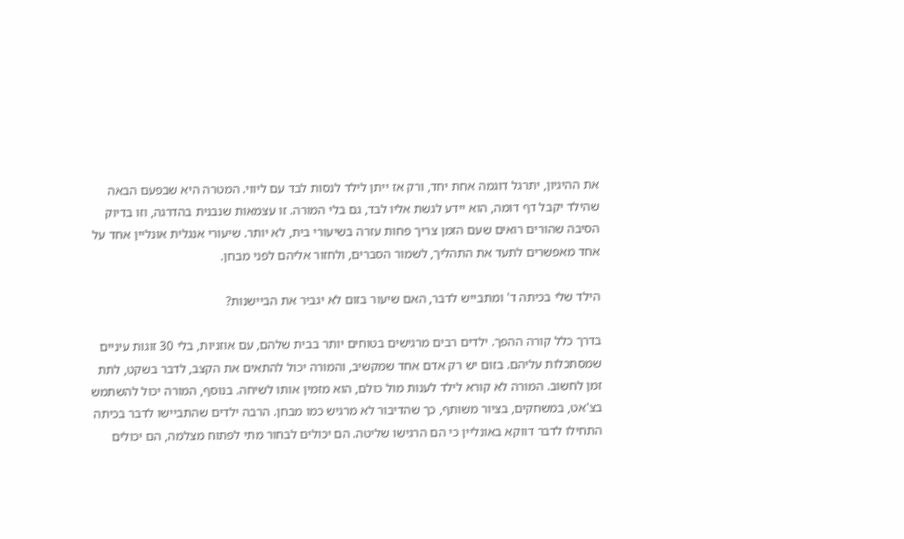את ההיגיון, יתרגל דוגמה אחת יחד, ורק אז ייתן לילד לנסות לבד עם ליווי. המטרה היא שבפעם הבאה שהילד יקבל דף דומה, הוא יידע לגשת אליו לבד, גם בלי המורה. זו עצמאות שנבנית בהדרגה, וזו בדיוק הסיבה שהורים רואים שעם הזמן צריך פחות עזרה בשיעורי בית, לא יותר. שיעורי אנגלית אונליין אחד על אחד מאפשרים לתעד את התהליך, לשמור הסברים, ולחזור אליהם לפני מבחן.

הילד שלי בכיתה ד' ומתבייש לדבר, האם שיעור בזום לא יגביר את הביישנות?

בדרך כלל קורה ההפך. ילדים רבים מרגישים בטוחים יותר בבית שלהם, עם אוזניות, בלי 30 זוגות עיניים שמסתכלות עליהם. בזום יש רק אדם אחד שמקשיב, והמורה יכול להתאים את הקצב, לדבר בשקט, לתת זמן לחשוב. המורה לא קורא לילד לענות מול כולם, הוא מזמין אותו לשיחה. בנוסף, המורה יכול להשתמש בצ'אט, במשחקים, בציור משותף, כך שהדיבור לא מרגיש כמו מבחן. הרבה ילדים שהתביישו לדבר בכיתה התחילו לדבר דווקא באונליין כי הם הרגישו שליטה. הם יכולים לבחור מתי לפתוח מצלמה, הם יכולים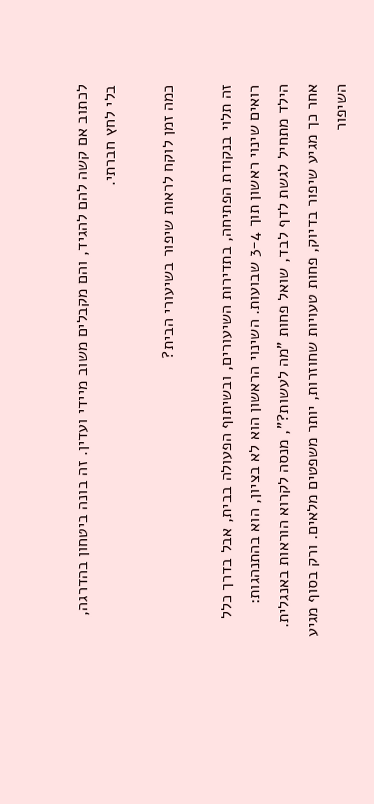לכתוב אם קשה להם להגיד, והם מקבלים משוב מיידי ועדין. זה בונה ביטחון בהדרגה, בלי לחץ חברתי.

כמה זמן לוקח לראות שיפור בשיעורי הבית?

זה תלוי בנקודת הפתיחה, בתדירות השיעורים, ובשיתוף הפעולה בבית, אבל בדרך כלל רואים שינוי ראשון תוך 3-4 שבועות. השינוי הראשון הוא לא בציון, הוא בהתנהגות: הילד מתחיל לגשת לדף לבד, שואל פחות "מה לעשות?", מנסה לקרוא הוראות באנגלית. אחר כך מגיע שיפור בדיוק, פחות טעויות שחוזרות, יותר משפטים מלאים. ורק בסוף מגיע השיפור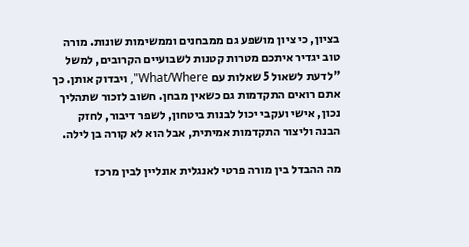בציון, כי ציון מושפע גם ממבחנים וממשימות שונות. מורה טוב יגדיר איתכם מטרות קטנות לשבועיים הקרובים, למשל "לדעת לשאול 5 שאלות עם What/Where", ויבדוק אותן. כך אתם רואים התקדמות גם כשאין מבחן. חשוב לזכור שתהליך נכון, אישי ועקבי יכול לבנות ביטחון, לשפר דיבור, לחזק הבנה וליצור התקדמות אמיתית, אבל הוא לא קורה בן לילה.

מה ההבדל בין מורה פרטי לאנגלית אונליין לבין מרכז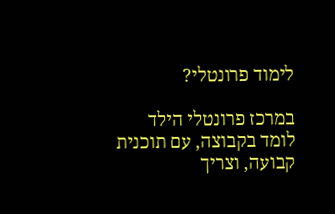לימוד פרונטלי?

במרכז פרונטלי הילד לומד בקבוצה, עם תוכנית קבועה, וצריך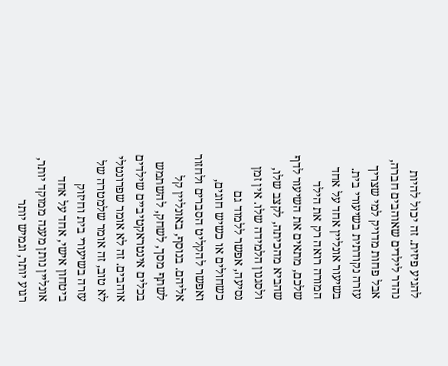להגיע פיזית. זה יכול להיות נהדר לילדים שאוהבים חברה, אבל פחות מדויק למי שצריך עזרה נקודתית בשיעורי בית. בשיעור אונליין אחד על אחד המורה רואה רק את הילד שלכם, מתאים את השיעור לדף שהביא מהכיתה, לקצב שלו, ולסגנון הלמידה שלו. אין זמן נסיעה, אפשר ללמוד גם כשחולים או כשיש חוגים, ואפשר להקליט הסברים ולחזור אליהם. בנוסף, באונליין קל לשתף מסך, לשחק, להשתמש בכלים אינטראקטיביים שילדים אוהבים. זה לא אומר שפרונטלי לא טוב, זה אומר שלמטרה של עזרה בשיעורי בית וחיזוק ביטחון אישי, אחד על אחד אונליין נותן מענה ממוקד יותר, רגוע יותר, וגמיש יותר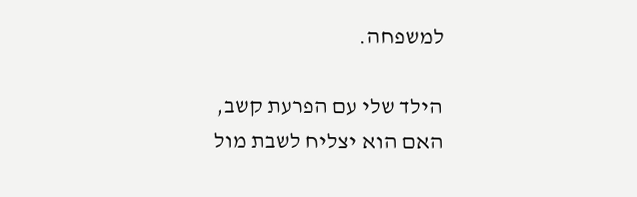למשפחה.

הילד שלי עם הפרעת קשב, האם הוא יצליח לשבת מול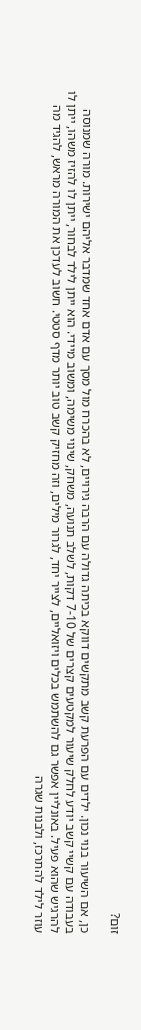זום?

כן, אם השיעור בנוי נכון. ילדים עם הפרעת קשב מתקשים דווקא בכיתה גדולה עם הרבה גירויים, לא בהכרח מול מסך עם אדם אחד שמדבר אליהם ישירות. מורה שמנוסה בעבודה עם קשיי קשב יודע לחלק שיעור למקטעים קצרים של 7-10 דקות, לשלב תנועה, משחק, שינוי משימה, ומשוב מיידי. הוא ייתן לילד לבחור, ייתן לו להזיז משהו, ייתן לו להרגיש שהוא פעיל. באונליין אפשר גם להשתמש בכלים ויזואליים, לצייר יחד, לגרור מילים, וזה מחזיק קשב טוב יותר מדף סטטי. חשוב לעדכן את המורה מראש, להגיד מה עוזר לילד להתרכז, ולבנות שגרה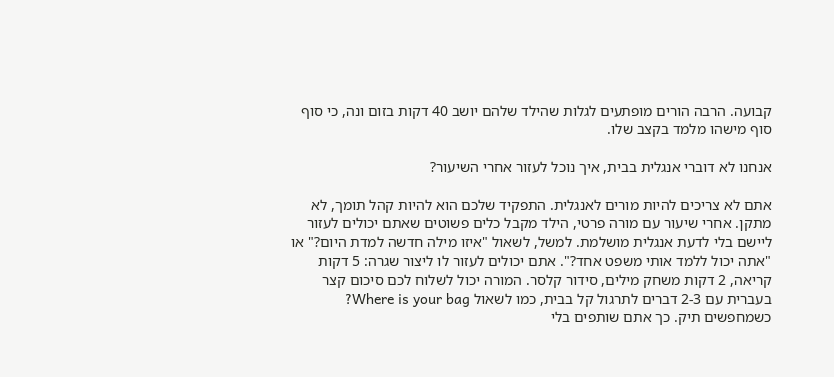קבועה. הרבה הורים מופתעים לגלות שהילד שלהם יושב 40 דקות בזום ונה, כי סוף סוף מישהו מלמד בקצב שלו.

אנחנו לא דוברי אנגלית בבית, איך נוכל לעזור אחרי השיעור?

אתם לא צריכים להיות מורים לאנגלית. התפקיד שלכם הוא להיות קהל תומך, לא מתקן. אחרי שיעור עם מורה פרטי, הילד מקבל כלים פשוטים שאתם יכולים לעזור ליישם בלי לדעת אנגלית מושלמת. למשל, לשאול "איזו מילה חדשה למדת היום?" או "אתה יכול ללמד אותי משפט אחד?". אתם יכולים לעזור לו ליצור שגרה: 5 דקות קריאה, 2 דקות משחק מילים, סידור קלסר. המורה יכול לשלוח לכם סיכום קצר בעברית עם 2-3 דברים לתרגול קל בבית, כמו לשאול Where is your bag? כשמחפשים תיק. כך אתם שותפים בלי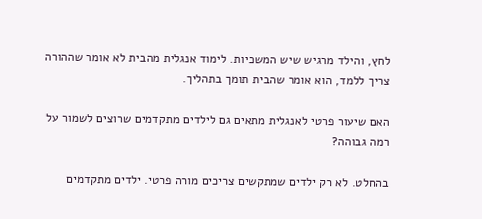לחץ, והילד מרגיש שיש המשכיות. לימוד אנגלית מהבית לא אומר שההורה צריך ללמד, הוא אומר שהבית תומך בתהליך.

האם שיעור פרטי לאנגלית מתאים גם לילדים מתקדמים שרוצים לשמור על רמה גבוהה?

בהחלט. לא רק ילדים שמתקשים צריכים מורה פרטי. ילדים מתקדמים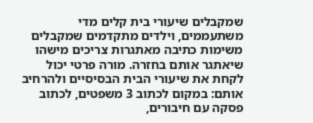שמקבלים שיעורי בית קלים מדי משתעממים, וילדים מתקדמים שמקבלים משימות כתיבה מאתגרות צריכים מישהו שיאתגר אותם בחזרה. מורה פרטי יכול לקחת את שיעורי הבית הבסיסיים ולהרחיב אותם: במקום לכתוב 3 משפטים, לכתוב פסקה עם חיבורים,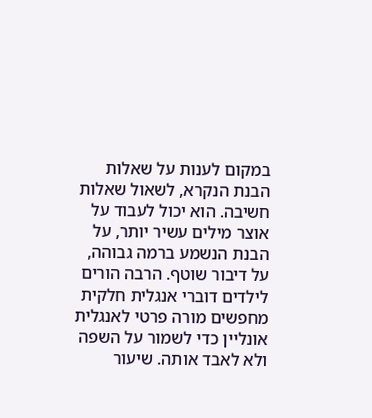במקום לענות על שאלות הבנת הנקרא, לשאול שאלות חשיבה. הוא יכול לעבוד על אוצר מילים עשיר יותר, על הבנת הנשמע ברמה גבוהה, על דיבור שוטף. הרבה הורים לילדים דוברי אנגלית חלקית מחפשים מורה פרטי לאנגלית אונליין כדי לשמור על השפה ולא לאבד אותה. שיעור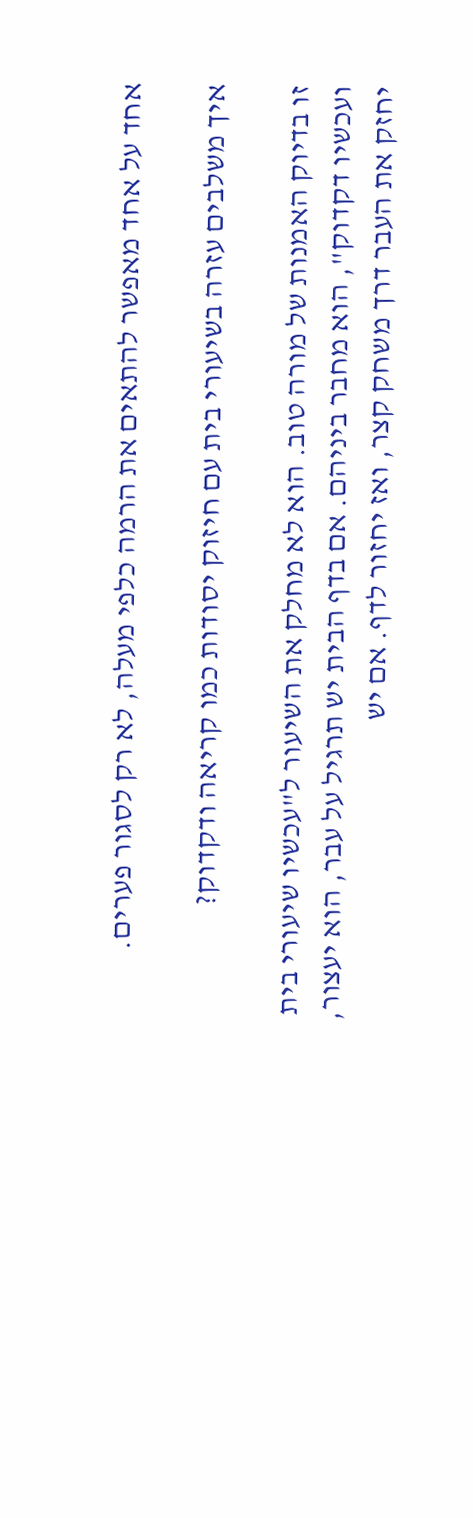אחד על אחד מאפשר להתאים את הרמה כלפי מעלה, לא רק לסגור פערים.

איך משלבים עזרה בשיעורי בית עם חיזוק יסודות כמו קריאה ודקדוק?

זו בדיוק האמנות של מורה טוב. הוא לא מחלק את השיעור ל"עכשיו שיעורי בית ועכשיו דקדוק", הוא מחבר ביניהם. אם בדף הבית יש תרגיל על עבר, הוא יעצור, יחזק את העבר דרך משחק קצר, ואז יחזור לדף. אם יש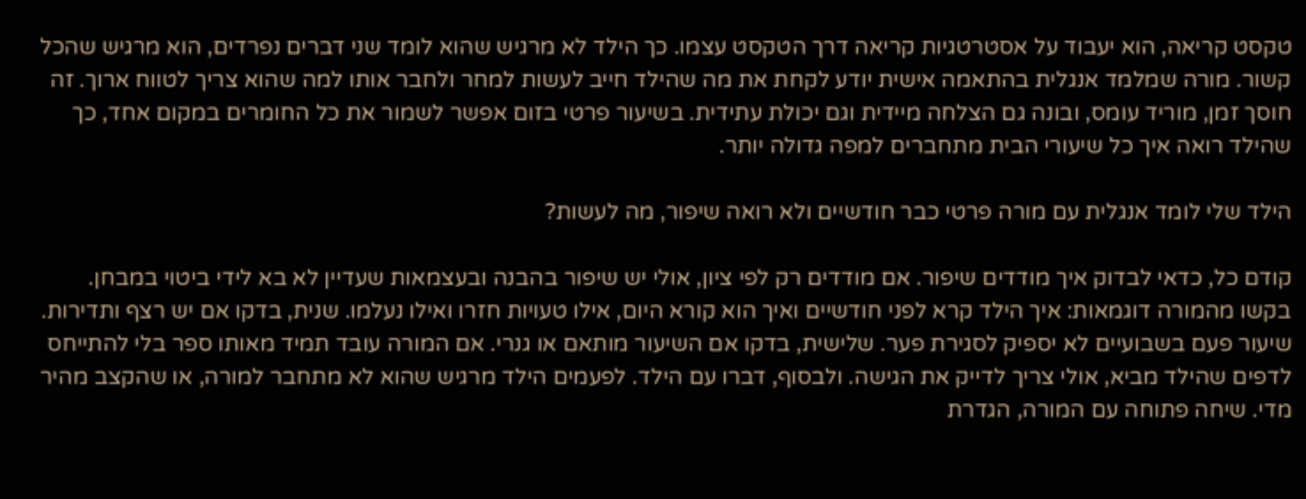טקסט קריאה, הוא יעבוד על אסטרטגיות קריאה דרך הטקסט עצמו. כך הילד לא מרגיש שהוא לומד שני דברים נפרדים, הוא מרגיש שהכל קשור. מורה שמלמד אנגלית בהתאמה אישית יודע לקחת את מה שהילד חייב לעשות למחר ולחבר אותו למה שהוא צריך לטווח ארוך. זה חוסך זמן, מוריד עומס, ובונה גם הצלחה מיידית וגם יכולת עתידית. בשיעור פרטי בזום אפשר לשמור את כל החומרים במקום אחד, כך שהילד רואה איך כל שיעורי הבית מתחברים למפה גדולה יותר.

הילד שלי לומד אנגלית עם מורה פרטי כבר חודשיים ולא רואה שיפור, מה לעשות?

קודם כל, כדאי לבדוק איך מודדים שיפור. אם מודדים רק לפי ציון, אולי יש שיפור בהבנה ובעצמאות שעדיין לא בא לידי ביטוי במבחן. בקשו מהמורה דוגמאות: איך הילד קרא לפני חודשיים ואיך הוא קורא היום, אילו טעויות חזרו ואילו נעלמו. שנית, בדקו אם יש רצף ותדירות. שיעור פעם בשבועיים לא יספיק לסגירת פער. שלישית, בדקו אם השיעור מותאם או גנרי. אם המורה עובד תמיד מאותו ספר בלי להתייחס לדפים שהילד מביא, אולי צריך לדייק את הגישה. ולבסוף, דברו עם הילד. לפעמים הילד מרגיש שהוא לא מתחבר למורה, או שהקצב מהיר מדי. שיחה פתוחה עם המורה, הגדרת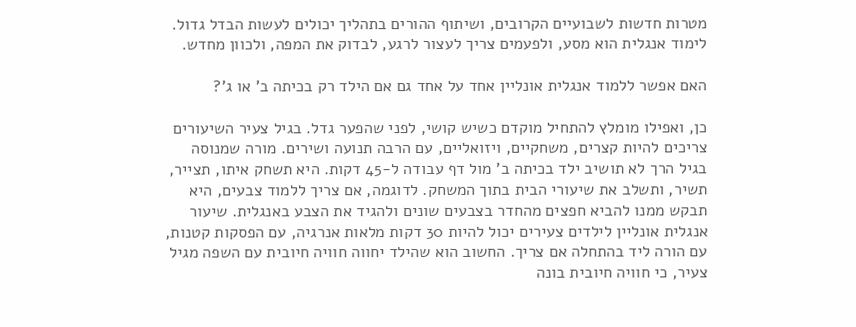מטרות חדשות לשבועיים הקרובים, ושיתוף ההורים בתהליך יכולים לעשות הבדל גדול. לימוד אנגלית הוא מסע, ולפעמים צריך לעצור לרגע, לבדוק את המפה, ולכוון מחדש.

האם אפשר ללמוד אנגלית אונליין אחד על אחד גם אם הילד רק בכיתה ב' או ג'?

כן, ואפילו מומלץ להתחיל מוקדם כשיש קושי, לפני שהפער גדל. בגיל צעיר השיעורים צריכים להיות קצרים, משחקיים, ויזואליים, עם הרבה תנועה ושירים. מורה שמנוסה בגיל הרך לא תושיב ילד בכיתה ב' מול דף עבודה ל-45 דקות. היא תשחק איתו, תצייר, תשיר, ותשלב את שיעורי הבית בתוך המשחק. לדוגמה, אם צריך ללמוד צבעים, היא תבקש ממנו להביא חפצים מהחדר בצבעים שונים ולהגיד את הצבע באנגלית. שיעור אנגלית אונליין לילדים צעירים יכול להיות 30 דקות מלאות אנרגיה, עם הפסקות קטנות, עם הורה ליד בהתחלה אם צריך. החשוב הוא שהילד יחווה חוויה חיובית עם השפה מגיל צעיר, כי חוויה חיובית בונה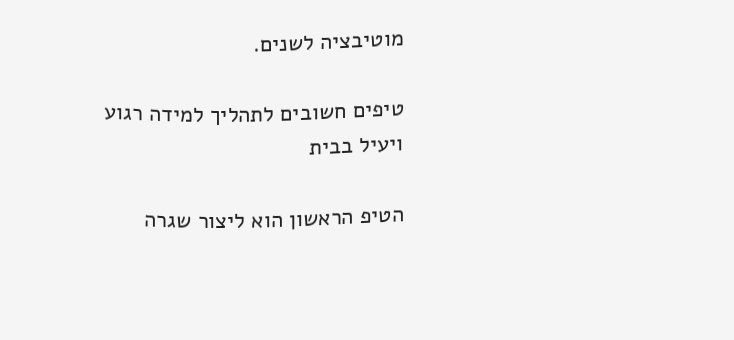מוטיבציה לשנים.

טיפים חשובים לתהליך למידה רגוע ויעיל בבית

הטיפ הראשון הוא ליצור שגרה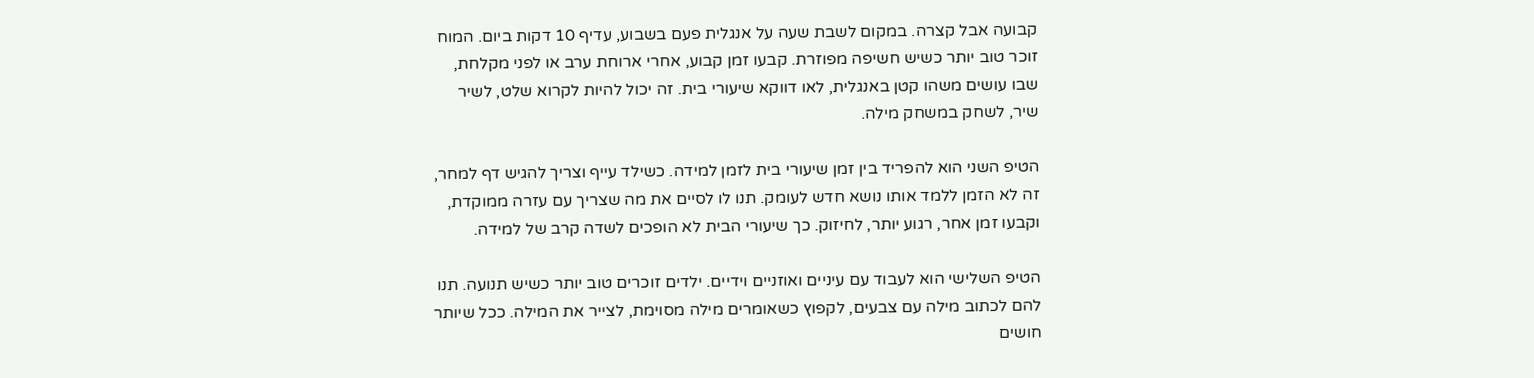קבועה אבל קצרה. במקום לשבת שעה על אנגלית פעם בשבוע, עדיף 10 דקות ביום. המוח זוכר טוב יותר כשיש חשיפה מפוזרת. קבעו זמן קבוע, אחרי ארוחת ערב או לפני מקלחת, שבו עושים משהו קטן באנגלית, לאו דווקא שיעורי בית. זה יכול להיות לקרוא שלט, לשיר שיר, לשחק במשחק מילה.

הטיפ השני הוא להפריד בין זמן שיעורי בית לזמן למידה. כשילד עייף וצריך להגיש דף למחר, זה לא הזמן ללמד אותו נושא חדש לעומק. תנו לו לסיים את מה שצריך עם עזרה ממוקדת, וקבעו זמן אחר, רגוע יותר, לחיזוק. כך שיעורי הבית לא הופכים לשדה קרב של למידה.

הטיפ השלישי הוא לעבוד עם עיניים ואוזניים וידיים. ילדים זוכרים טוב יותר כשיש תנועה. תנו להם לכתוב מילה עם צבעים, לקפוץ כשאומרים מילה מסוימת, לצייר את המילה. ככל שיותר חושים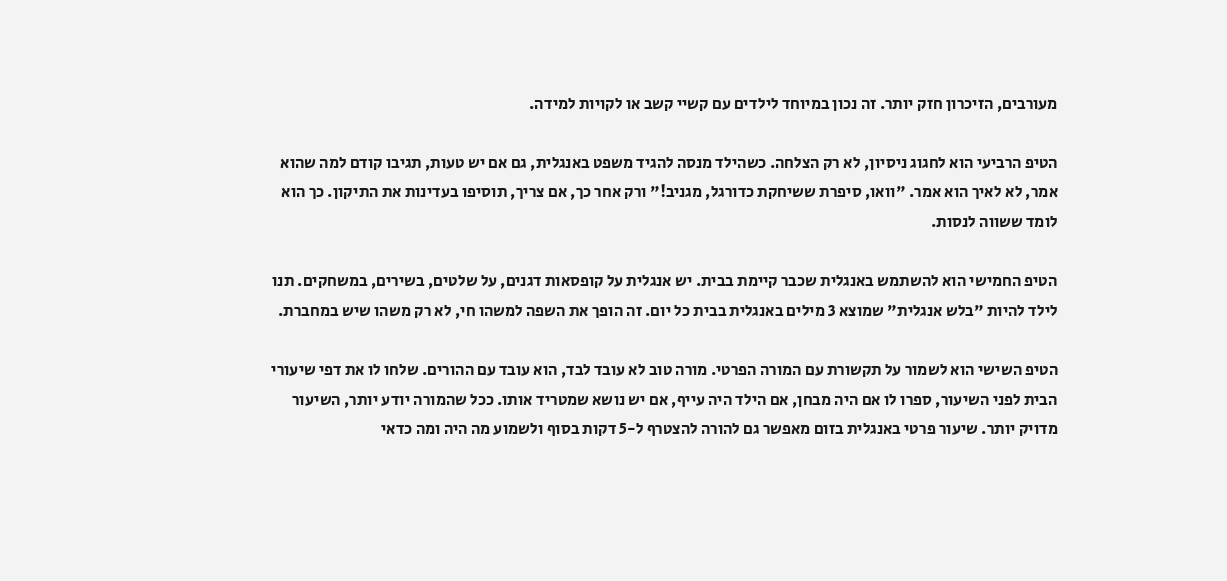מעורבים, הזיכרון חזק יותר. זה נכון במיוחד לילדים עם קשיי קשב או לקויות למידה.

הטיפ הרביעי הוא לחגוג ניסיון, לא רק הצלחה. כשהילד מנסה להגיד משפט באנגלית, גם אם יש טעות, תגיבו קודם למה שהוא אמר, לא לאיך הוא אמר. "וואו, סיפרת ששיחקת כדורגל, מגניב!" ורק אחר כך, אם צריך, תוסיפו בעדינות את התיקון. כך הוא לומד ששווה לנסות.

הטיפ החמישי הוא להשתמש באנגלית שכבר קיימת בבית. יש אנגלית על קופסאות דגנים, על שלטים, בשירים, במשחקים. תנו לילד להיות "בלש אנגלית" שמוצא 3 מילים באנגלית בבית כל יום. זה הופך את השפה למשהו חי, לא רק משהו שיש במחברת.

הטיפ השישי הוא לשמור על תקשורת עם המורה הפרטי. מורה טוב לא עובד לבד, הוא עובד עם ההורים. שלחו לו את דפי שיעורי הבית לפני השיעור, ספרו לו אם היה מבחן, אם הילד היה עייף, אם יש נושא שמטריד אותו. ככל שהמורה יודע יותר, השיעור מדויק יותר. שיעור פרטי באנגלית בזום מאפשר גם להורה להצטרף ל-5 דקות בסוף ולשמוע מה היה ומה כדאי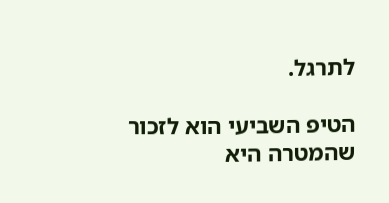לתרגל.

הטיפ השביעי הוא לזכור שהמטרה היא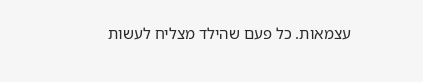עצמאות. כל פעם שהילד מצליח לעשות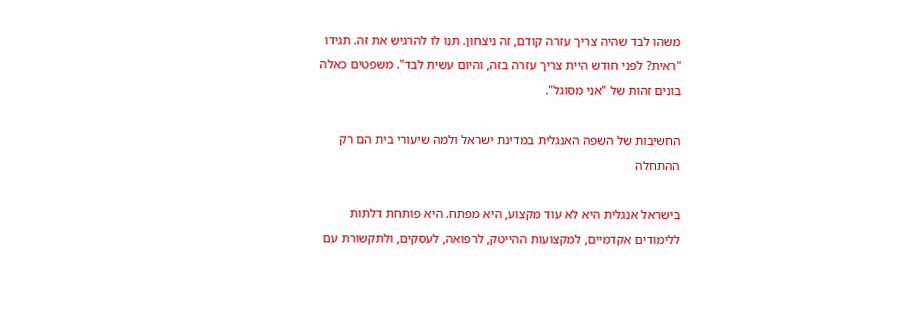משהו לבד שהיה צריך עזרה קודם, זה ניצחון. תנו לו להרגיש את זה. תגידו "ראית? לפני חודש היית צריך עזרה בזה, והיום עשית לבד". משפטים כאלה בונים זהות של "אני מסוגל".

החשיבות של השפה האנגלית במדינת ישראל ולמה שיעורי בית הם רק ההתחלה

בישראל אנגלית היא לא עוד מקצוע, היא מפתח. היא פותחת דלתות ללימודים אקדמיים, למקצועות ההייטק, לרפואה, לעסקים, ולתקשורת עם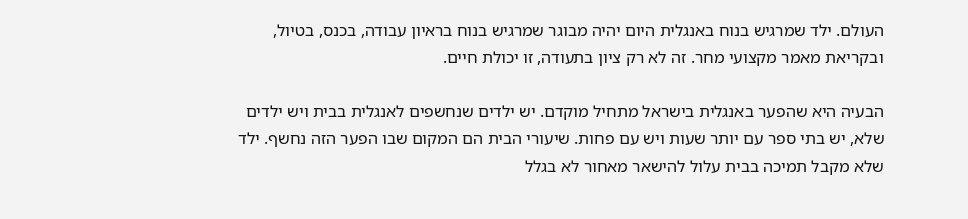העולם. ילד שמרגיש בנוח באנגלית היום יהיה מבוגר שמרגיש בנוח בראיון עבודה, בכנס, בטיול, ובקריאת מאמר מקצועי מחר. זה לא רק ציון בתעודה, זו יכולת חיים.

הבעיה היא שהפער באנגלית בישראל מתחיל מוקדם. יש ילדים שנחשפים לאנגלית בבית ויש ילדים שלא, יש בתי ספר עם יותר שעות ויש עם פחות. שיעורי הבית הם המקום שבו הפער הזה נחשף. ילד שלא מקבל תמיכה בבית עלול להישאר מאחור לא בגלל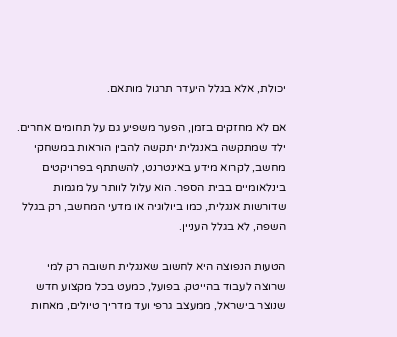יכולת, אלא בגלל היעדר תרגול מותאם.

אם לא מחזקים בזמן, הפער משפיע גם על תחומים אחרים. ילד שמתקשה באנגלית יתקשה להבין הוראות במשחקי מחשב, לקרוא מידע באינטרנט, להשתתף בפרויקטים בינלאומיים בבית הספר. הוא עלול לוותר על מגמות שדורשות אנגלית, כמו ביולוגיה או מדעי המחשב, רק בגלל השפה, לא בגלל העניין.

הטעות הנפוצה היא לחשוב שאנגלית חשובה רק למי שרוצה לעבוד בהייטק. בפועל, כמעט בכל מקצוע חדש שנוצר בישראל, ממעצב גרפי ועד מדריך טיולים, מאחות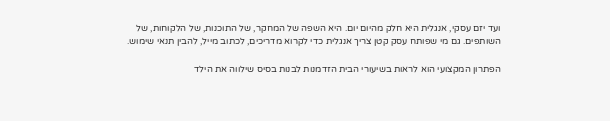ועד יזם עסקי, אנגלית היא חלק מהיום יום. היא השפה של המחקר, של התוכנות, של הלקוחות, של השותפים. גם מי שפותח עסק קטן צריך אנגלית כדי לקרוא מדריכים, לכתוב מייל, להבין תנאי שימוש.

הפתרון המקצועי הוא לראות בשיעורי הבית הזדמנות לבנות בסיס שילווה את הילד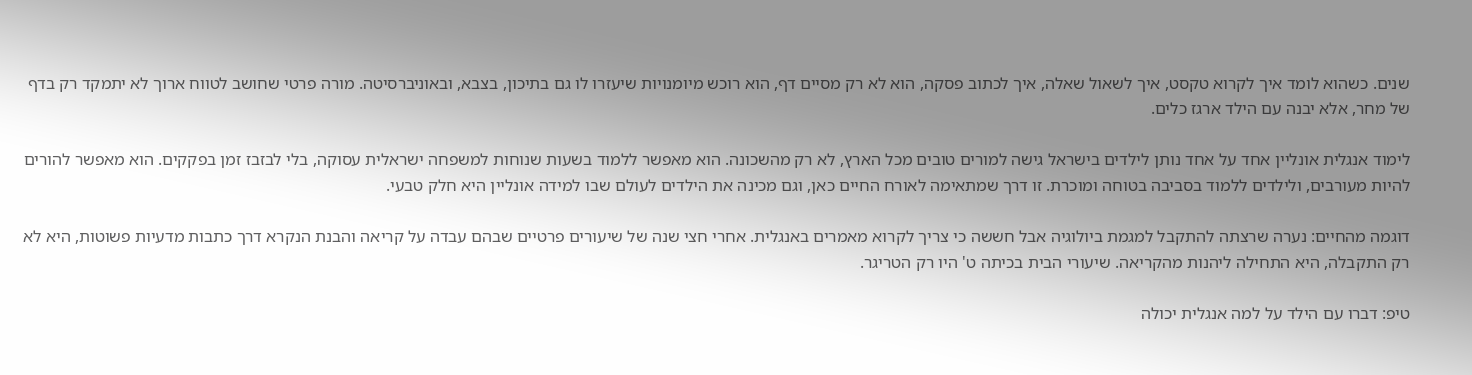שנים. כשהוא לומד איך לקרוא טקסט, איך לשאול שאלה, איך לכתוב פסקה, הוא לא רק מסיים דף, הוא רוכש מיומנויות שיעזרו לו גם בתיכון, בצבא, ובאוניברסיטה. מורה פרטי שחושב לטווח ארוך לא יתמקד רק בדף של מחר, אלא יבנה עם הילד ארגז כלים.

לימוד אנגלית אונליין אחד על אחד נותן לילדים בישראל גישה למורים טובים מכל הארץ, לא רק מהשכונה. הוא מאפשר ללמוד בשעות שנוחות למשפחה ישראלית עסוקה, בלי לבזבז זמן בפקקים. הוא מאפשר להורים להיות מעורבים, ולילדים ללמוד בסביבה בטוחה ומוכרת. זו דרך שמתאימה לאורח החיים כאן, וגם מכינה את הילדים לעולם שבו למידה אונליין היא חלק טבעי.

דוגמה מהחיים: נערה שרצתה להתקבל למגמת ביולוגיה אבל חששה כי צריך לקרוא מאמרים באנגלית. אחרי חצי שנה של שיעורים פרטיים שבהם עבדה על קריאה והבנת הנקרא דרך כתבות מדעיות פשוטות, היא לא רק התקבלה, היא התחילה ליהנות מהקריאה. שיעורי הבית בכיתה ט' היו רק הטריגר.

טיפ: דברו עם הילד על למה אנגלית יכולה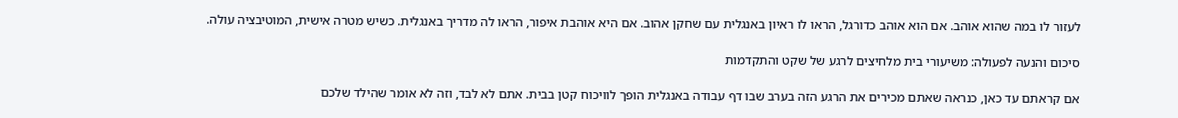לעזור לו במה שהוא אוהב. אם הוא אוהב כדורגל, הראו לו ראיון באנגלית עם שחקן אהוב. אם היא אוהבת איפור, הראו לה מדריך באנגלית. כשיש מטרה אישית, המוטיבציה עולה.

סיכום והנעה לפעולה: משיעורי בית מלחיצים לרגע של שקט והתקדמות

אם קראתם עד כאן, כנראה שאתם מכירים את הרגע הזה בערב שבו דף עבודה באנגלית הופך לוויכוח קטן בבית. אתם לא לבד, וזה לא אומר שהילד שלכם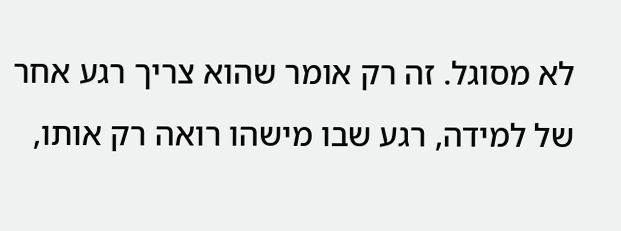לא מסוגל. זה רק אומר שהוא צריך רגע אחר של למידה, רגע שבו מישהו רואה רק אותו,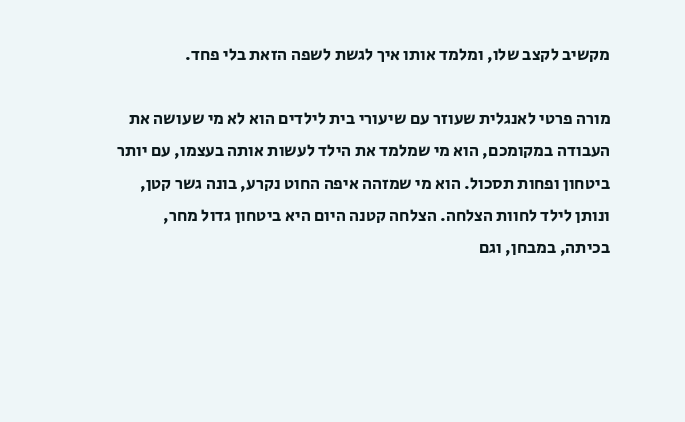מקשיב לקצב שלו, ומלמד אותו איך לגשת לשפה הזאת בלי פחד.

מורה פרטי לאנגלית שעוזר עם שיעורי בית לילדים הוא לא מי שעושה את העבודה במקומכם, הוא מי שמלמד את הילד לעשות אותה בעצמו, עם יותר ביטחון ופחות תסכול. הוא מי שמזהה איפה החוט נקרע, בונה גשר קטן, ונותן לילד לחוות הצלחה. הצלחה קטנה היום היא ביטחון גדול מחר, בכיתה, במבחן, וגם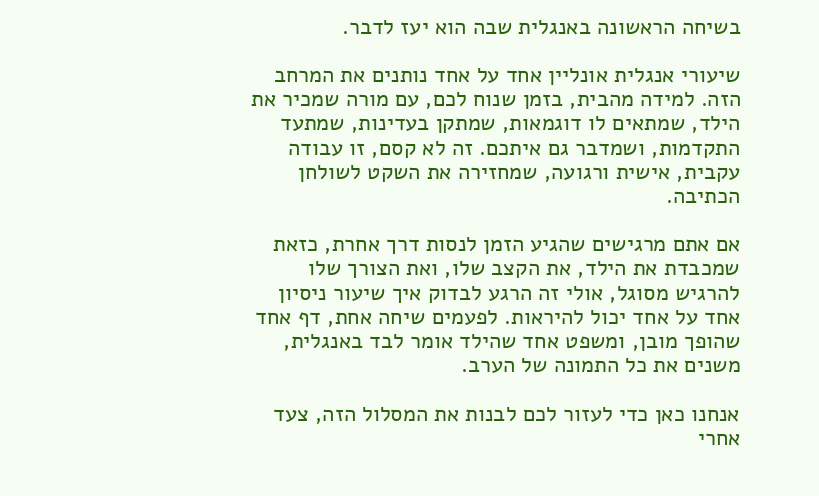בשיחה הראשונה באנגלית שבה הוא יעז לדבר.

שיעורי אנגלית אונליין אחד על אחד נותנים את המרחב הזה. למידה מהבית, בזמן שנוח לכם, עם מורה שמכיר את הילד, שמתאים לו דוגמאות, שמתקן בעדינות, שמתעד התקדמות, ושמדבר גם איתכם. זה לא קסם, זו עבודה עקבית, אישית ורגועה, שמחזירה את השקט לשולחן הכתיבה.

אם אתם מרגישים שהגיע הזמן לנסות דרך אחרת, כזאת שמכבדת את הילד, את הקצב שלו, ואת הצורך שלו להרגיש מסוגל, אולי זה הרגע לבדוק איך שיעור ניסיון אחד על אחד יכול להיראות. לפעמים שיחה אחת, דף אחד שהופך מובן, ומשפט אחד שהילד אומר לבד באנגלית, משנים את כל התמונה של הערב.

אנחנו כאן כדי לעזור לכם לבנות את המסלול הזה, צעד אחרי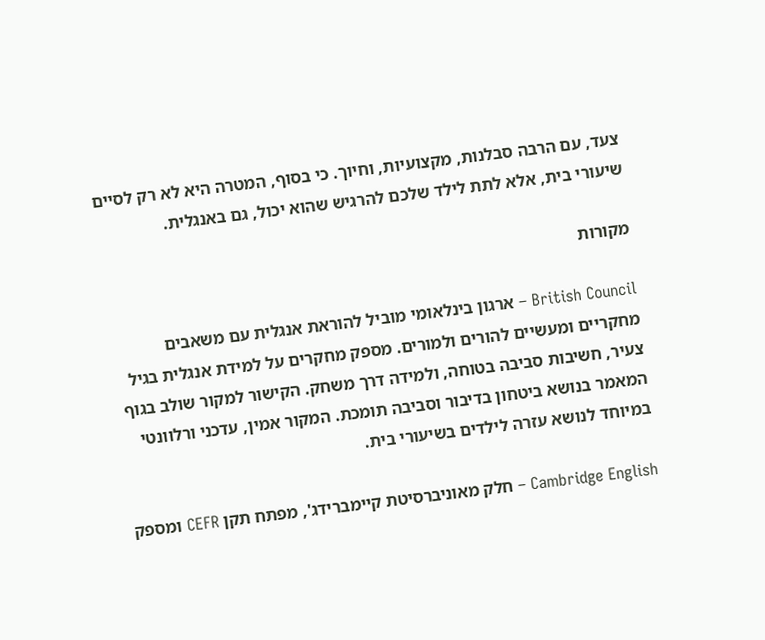צעד, עם הרבה סבלנות, מקצועיות, וחיוך. כי בסוף, המטרה היא לא רק לסיים שיעורי בית, אלא לתת לילד שלכם להרגיש שהוא יכול, גם באנגלית.

מקורות

British Council – ארגון בינלאומי מוביל להוראת אנגלית עם משאבים מחקריים ומעשיים להורים ולמורים. מספק מחקרים על למידת אנגלית בגיל צעיר, חשיבות סביבה בטוחה, ולמידה דרך משחק. הקישור למקור שולב בגוף המאמר בנושא ביטחון בדיבור וסביבה תומכת. המקור אמין, עדכני ורלוונטי במיוחד לנושא עזרה לילדים בשיעורי בית.

Cambridge English – חלק מאוניברסיטת קיימברידג', מפתח תקן CEFR ומספק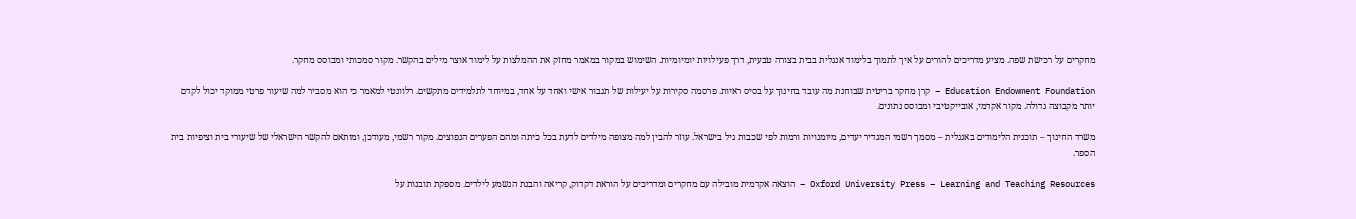מחקרים על רכישת שפה. מציע מדריכים להורים על איך לתמוך בלימוד אנגלית בבית בצורה טבעית, דרך פעילויות יומיומיות. השימוש במקור במאמר מחזק את ההמלצות על לימוד אוצר מילים בהקשר. מקור סמכותי ומבוסס מחקר.

Education Endowment Foundation – קרן מחקר בריטית שבוחנת מה עובד בחינוך על בסיס ראיות. פרסמה סקירות על יעילות של תגבור אישי ואחד על אחד, במיוחד לתלמידים מתקשים. רלוונטי למאמר כי הוא מסביר למה שיעור פרטי ממוקד יכול לקדם יותר מקבוצה גדולה. מקור אקדמי, אובייקטיבי ומבוסס נתונים.

משרד החינוך – תוכנית הלימודים באנגלית – מסמך רשמי המגדיר יעדים, מיומנויות ורמות לפי שכבות גיל בישראל. עוזר להבין למה מצופה מילדים לדעת בכל כיתה ומהם הפערים הנפוצים. מקור רשמי, מעודכן, ומותאם להקשר הישראלי של שיעורי בית וציפיות בית הספר.

Oxford University Press – Learning and Teaching Resources – הוצאה אקדמית מובילה עם מחקרים ומדריכים על הוראת דקדוק, קריאה והבנת הנשמע לילדים. מספקת תובנות על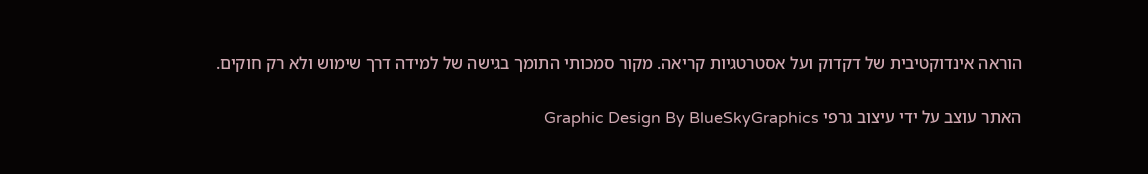הוראה אינדוקטיבית של דקדוק ועל אסטרטגיות קריאה. מקור סמכותי התומך בגישה של למידה דרך שימוש ולא רק חוקים.

האתר עוצב על ידי עיצוב גרפי Graphic Design By BlueSkyGraphics